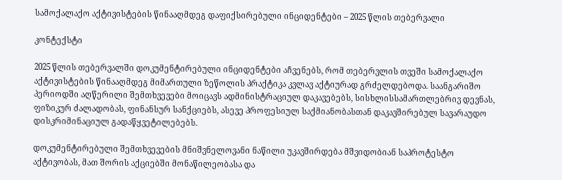სამოქალაქო აქტივისტების წინააღმდეგ დაფიქსირებული ინციდენტები – 2025 წლის თებერვალი

კონტექსტი

2025 წლის თებერვალში დოკუმენტირებული ინციდენტები აჩვენებს, რომ თებერვლის თვეში სამოქალაქო აქტივისტების წინააღმდეგ მიმართული ზეწოლის პრაქტიკა კვლავ აქტიურად გრძელდებოდა. საანგარიშო პერიოდში აღწერილი შემთხვევები მოიცავს ადმინისტრაციულ დაკავებებს, სისხლისსამართლებრივ დევნას, ფიზიკურ ძალადობას, ფინანსურ სანქციებს, ასევე პროფესიულ საქმიანობასთან დაკავშირებულ სავარაუდო დისკრიმინაციულ გადაწყვეტილებებს.

დოკუმენტირებული შემთხვევების მნიშვნელოვანი ნაწილი უკავშირდება მშვიდობიან საპროტესტო აქტივობას, მათ შორის აქციებში მონაწილეობასა და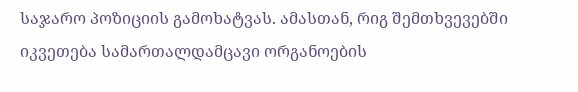საჯარო პოზიციის გამოხატვას. ამასთან, რიგ შემთხვევებში იკვეთება სამართალდამცავი ორგანოების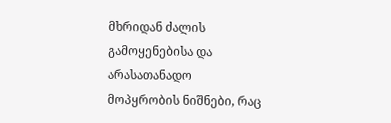მხრიდან ძალის გამოყენებისა და არასათანადო მოპყრობის ნიშნები, რაც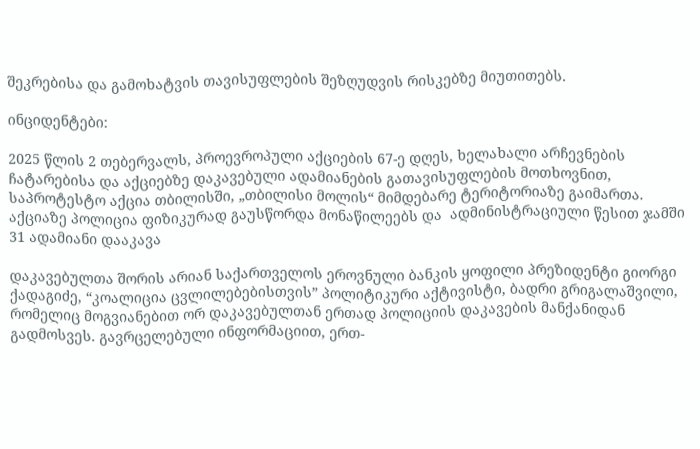შეკრებისა და გამოხატვის თავისუფლების შეზღუდვის რისკებზე მიუთითებს.

ინციდენტები:

2025 წლის 2 თებერვალს, პროევროპული აქციების 67-ე დღეს, ხელახალი არჩევნების ჩატარებისა და აქციებზე დაკავებული ადამიანების გათავისუფლების მოთხოვნით, საპროტესტო აქცია თბილისში, „თბილისი მოლის“ მიმდებარე ტერიტორიაზე გაიმართა. აქციაზე პოლიცია ფიზიკურად გაუსწორდა მონაწილეებს და  ადმინისტრაციული წესით ჯამში 31 ადამიანი დააკავა

დაკავებულთა შორის არიან საქართველოს ეროვნული ბანკის ყოფილი პრეზიდენტი გიორგი ქადაგიძე, “კოალიცია ცვლილებებისთვის” პოლიტიკური აქტივისტი, ბადრი გრიგალაშვილი, რომელიც მოგვიანებით ორ დაკავებულთან ერთად პოლიციის დაკავების მანქანიდან გადმოსვეს. გავრცელებული ინფორმაციით, ერთ-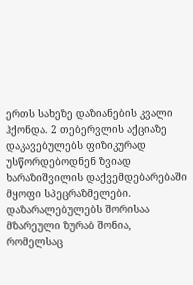ერთს სახეზე დაზიანების კვალი ჰქონდა. 2 თებერვლის აქციაზე დაკავებულებს ფიზიკურად უსწორდებოდნენ ზვიად ხარაზიშვილის დაქვემდებარებაში მყოფი სპეცრაზმელები. დაზარალებულებს შორისაა მზარეული ზურაბ შონია, რომელსაც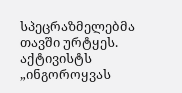სპეცრაზმელებმა თავში ურტყეს. აქტივისტს „ინგოროყვას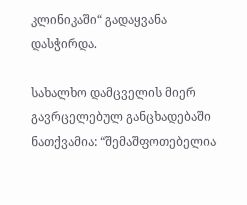კლინიკაში“ გადაყვანა დასჭირდა.

სახალხო დამცველის მიერ გავრცელებულ განცხადებაში ნათქვამია: “შემაშფოთებელია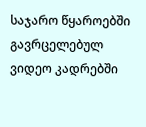საჯარო წყაროებში გავრცელებულ ვიდეო კადრებში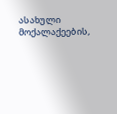ასახული მოქალაქეების,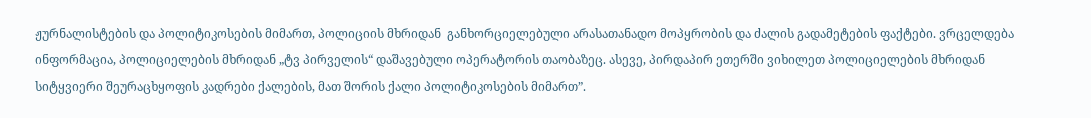ჟურნალისტების და პოლიტიკოსების მიმართ, პოლიციის მხრიდან  განხორციელებული არასათანადო მოპყრობის და ძალის გადამეტების ფაქტები. ვრცელდება ინფორმაცია, პოლიციელების მხრიდან „ტვ პირველის“ დაშავებული ოპერატორის თაობაზეც. ასევე, პირდაპირ ეთერში ვიხილეთ პოლიციელების მხრიდან სიტყვიერი შეურაცხყოფის კადრები ქალების, მათ შორის ქალი პოლიტიკოსების მიმართ”.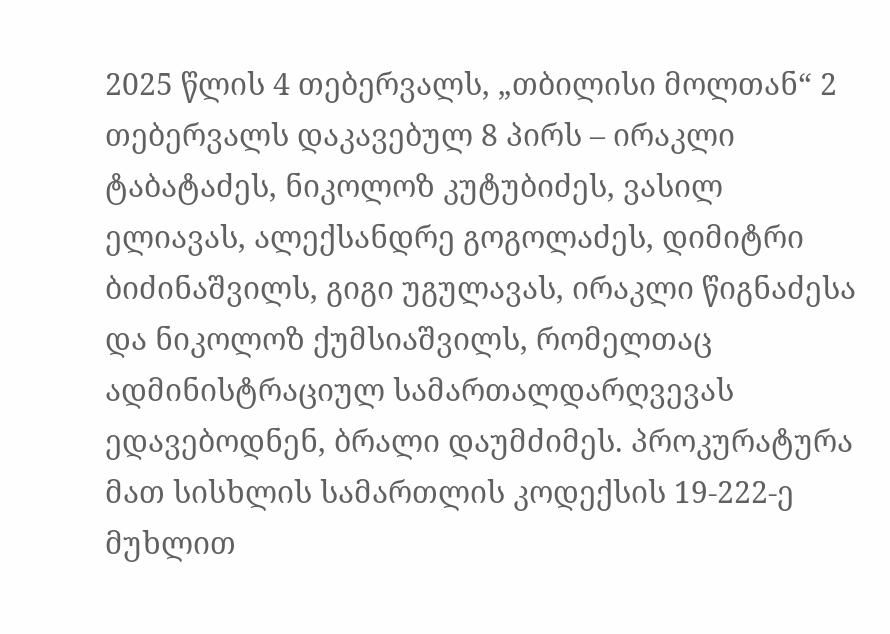2025 წლის 4 თებერვალს, „თბილისი მოლთან“ 2 თებერვალს დაკავებულ 8 პირს – ირაკლი ტაბატაძეს, ნიკოლოზ კუტუბიძეს, ვასილ ელიავას, ალექსანდრე გოგოლაძეს, დიმიტრი ბიძინაშვილს, გიგი უგულავას, ირაკლი წიგნაძესა და ნიკოლოზ ქუმსიაშვილს, რომელთაც ადმინისტრაციულ სამართალდარღვევას ედავებოდნენ, ბრალი დაუმძიმეს. პროკურატურა მათ სისხლის სამართლის კოდექსის 19-222-ე მუხლით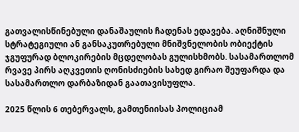გათვალისწინებული დანაშაულის ჩადენას ედავება. აღნიშნული  სტრატეგიული ან განსაკუთრებული მნიშვნელობის ობიექტის ჯგუფურად ბლოკირების მცდელობას გულისხმობს. სასამართლომ რვავე პირს აღკვეთის ღონისძიების სახედ გირაო შეუფარდა და სასამართლო დარბაზიდან გაათავისუფლა.

2025 წლის 6 თებერვალს, გამთენიისას პოლიციამ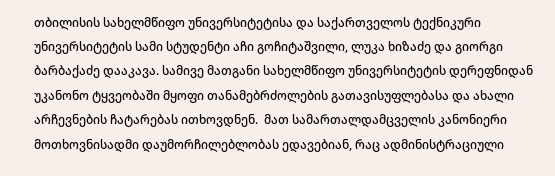თბილისის სახელმწიფო უნივერსიტეტისა და საქართველოს ტექნიკური უნივერსიტეტის სამი სტუდენტი აჩი გოჩიტაშვილი, ლუკა ხიზაძე და გიორგი ბარბაქაძე დააკავა. სამივე მათგანი სახელმწიფო უნივერსიტეტის დერეფნიდან უკანონო ტყვეობაში მყოფი თანამებრძოლების გათავისუფლებასა და ახალი არჩევნების ჩატარებას ითხოვდნენ.  მათ სამართალდამცველის კანონიერი მოთხოვნისადმი დაუმორჩილებლობას ედავებიან, რაც ადმინისტრაციული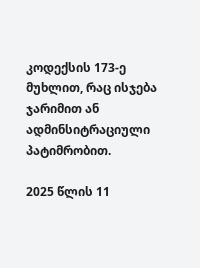კოდექსის 173-ე მუხლით, რაც ისჯება ჯარიმით ან ადმინსიტრაციული პატიმრობით.

2025 წლის 11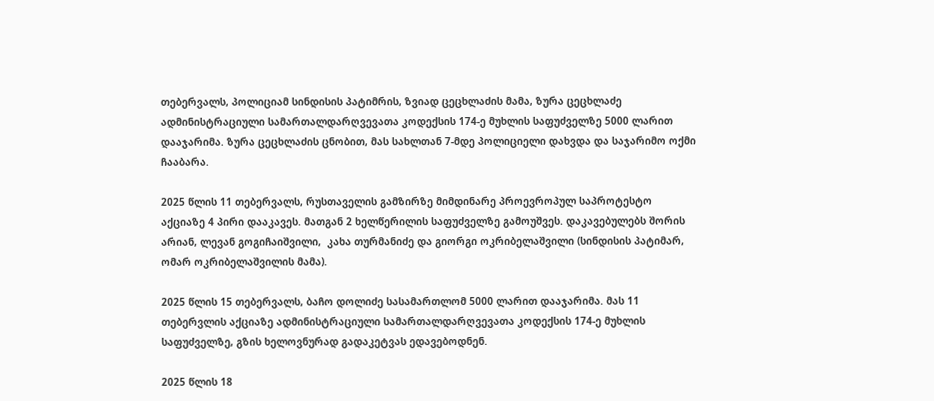თებერვალს, პოლიციამ სინდისის პატიმრის, ზვიად ცეცხლაძის მამა, ზურა ცეცხლაძე ადმინისტრაციული სამართალდარღვევათა კოდექსის 174-ე მუხლის საფუძველზე 5000 ლარით დააჯარიმა. ზურა ცეცხლაძის ცნობით, მას სახლთან 7-მდე პოლიციელი დახვდა და საჯარიმო ოქმი ჩააბარა.

2025 წლის 11 თებერვალს, რუსთაველის გამზირზე მიმდინარე პროევროპულ საპროტესტო აქციაზე 4 პირი დააკავეს. მათგან 2 ხელწერილის საფუძველზე გამოუშვეს. დაკავებულებს შორის არიან, ლევან გოგიჩაიშვილი,  კახა თურმანიძე და გიორგი ოკრიბელაშვილი (სინდისის პატიმარ, ომარ ოკრიბელაშვილის მამა).

2025 წლის 15 თებერვალს, ბაჩო დოლიძე სასამართლომ 5000 ლარით დააჯარიმა. მას 11 თებერვლის აქციაზე ადმინისტრაციული სამართალდარღვევათა კოდექსის 174-ე მუხლის საფუძველზე, გზის ხელოვნურად გადაკეტვას ედავებოდნენ.

2025 წლის 18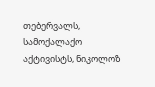თებერვალს, სამოქალაქო აქტივისტს, ნიკოლოზ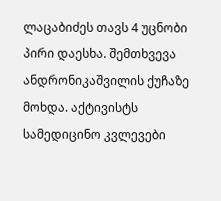ლაცაბიძეს თავს 4 უცნობი პირი დაესხა. შემთხვევა ანდრონიკაშვილის ქუჩაზე მოხდა. აქტივისტს სამედიცინო კვლევები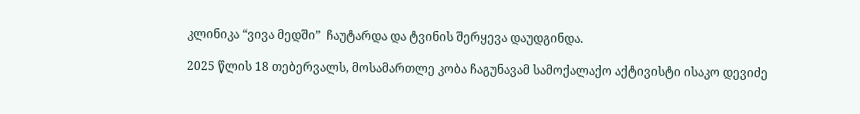კლინიკა “ვივა მედში”  ჩაუტარდა და ტვინის შერყევა დაუდგინდა.

2025 წლის 18 თებერვალს, მოსამართლე კობა ჩაგუნავამ სამოქალაქო აქტივისტი ისაკო დევიძე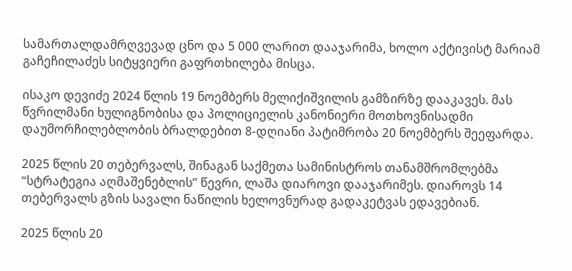სამართალდამრღვევად ცნო და 5 000 ლარით დააჯარიმა, ხოლო აქტივისტ მარიამ გაჩეჩილაძეს სიტყვიერი გაფრთხილება მისცა.

ისაკო დევიძე 2024 წლის 19 ნოემბერს მელიქიშვილის გამზირზე დააკავეს. მას წვრილმანი ხულიგნობისა და პოლიციელის კანონიერი მოთხოვნისადმი დაუმორჩილებლობის ბრალდებით 8-დღიანი პატიმრობა 20 ნოემბერს შეეფარდა.

2025 წლის 20 თებერვალს, შინაგან საქმეთა სამინისტროს თანამშრომლებმა “სტრატეგია აღმაშენებლის” წევრი, ლაშა დიაროვი დააჯარიმეს. დიაროვს 14 თებერვალს გზის სავალი ნაწილის ხელოვნურად გადაკეტვას ედავებიან.

2025 წლის 20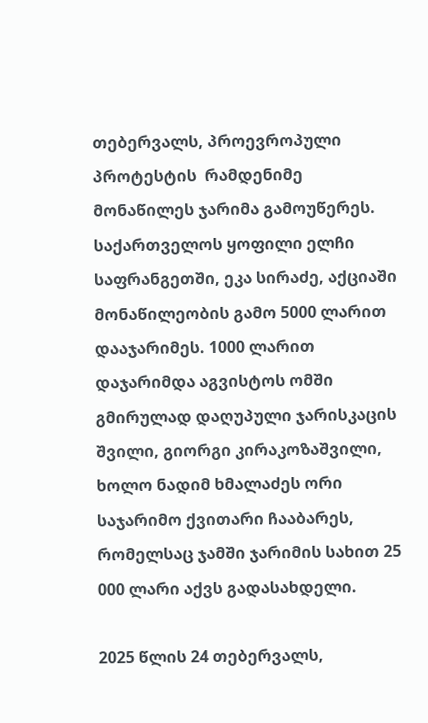თებერვალს, პროევროპული პროტესტის  რამდენიმე მონაწილეს ჯარიმა გამოუწერეს. საქართველოს ყოფილი ელჩი საფრანგეთში, ეკა სირაძე, აქციაში მონაწილეობის გამო 5000 ლარით დააჯარიმეს. 1000 ლარით დაჯარიმდა აგვისტოს ომში გმირულად დაღუპული ჯარისკაცის შვილი, გიორგი კირაკოზაშვილი, ხოლო ნადიმ ხმალაძეს ორი საჯარიმო ქვითარი ჩააბარეს, რომელსაც ჯამში ჯარიმის სახით 25 000 ლარი აქვს გადასახდელი.

2025 წლის 24 თებერვალს,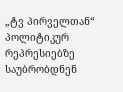„ტვ პირველთან“ პოლიტიკურ რეპრესიებზე საუბრობდნენ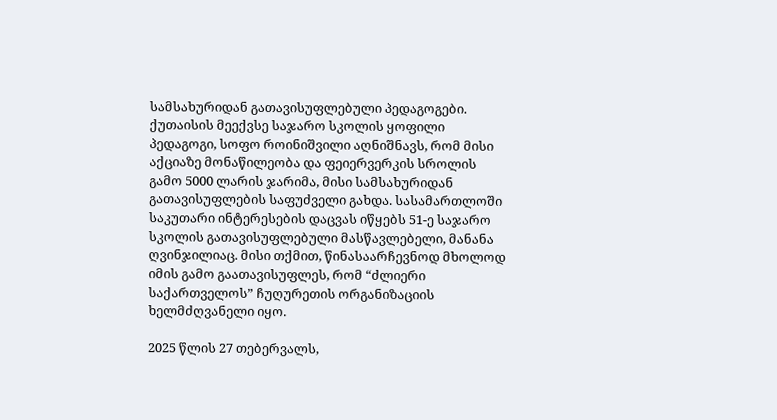სამსახურიდან გათავისუფლებული პედაგოგები. ქუთაისის მეექვსე საჯარო სკოლის ყოფილი პედაგოგი, სოფო როინიშვილი აღნიშნავს, რომ მისი აქციაზე მონაწილეობა და ფეიერვერკის სროლის გამო 5000 ლარის ჯარიმა, მისი სამსახურიდან გათავისუფლების საფუძველი გახდა. სასამართლოში საკუთარი ინტერესების დაცვას იწყებს 51-ე საჯარო  სკოლის გათავისუფლებული მასწავლებელი, მანანა ღვინჯილიაც. მისი თქმით, წინასაარჩევნოდ მხოლოდ იმის გამო გაათავისუფლეს, რომ “ძლიერი საქართველოს” ჩუღურეთის ორგანიზაციის ხელმძღვანელი იყო.

2025 წლის 27 თებერვალს,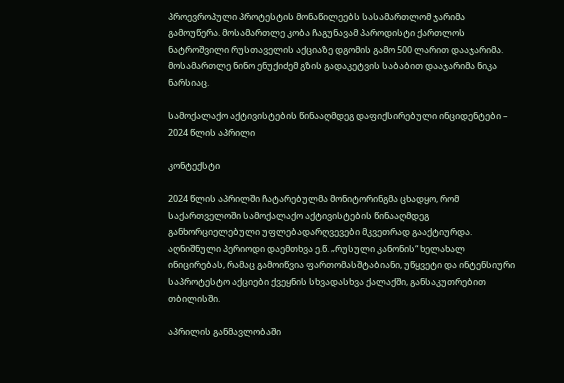პროევროპული პროტესტის მონაწილეებს სასამართლომ ჯარიმა გამოუწერა. მოსამართლე კობა ჩაგუნავამ პაროდისტი ქართლოს ნატროშვილი რუსთაველის აქციაზე დგომის გამო 500 ლარით დააჯარიმა. მოსამართლე ნინო ენუქიძემ გზის გადაკეტვის საბაბით დააჯარიმა ნიკა ნარსიაც.

სამოქალაქო აქტივისტების წინააღმდეგ დაფიქსირებული ინციდენტები – 2024 წლის აპრილი

კონტექსტი

2024 წლის აპრილში ჩატარებულმა მონიტორინგმა ცხადყო, რომ საქართველოში სამოქალაქო აქტივისტების წინააღმდეგ განხორციელებული უფლებადარღვევები მკვეთრად გააქტიურდა. აღნიშნული პერიოდი დაემთხვა ე.წ. „რუსული კანონის“ ხელახალ ინიცირებას, რამაც გამოიწვია ფართომასშტაბიანი, უწყვეტი და ინტენსიური საპროტესტო აქციები ქვეყნის სხვადასხვა ქალაქში, განსაკუთრებით თბილისში.

აპრილის განმავლობაში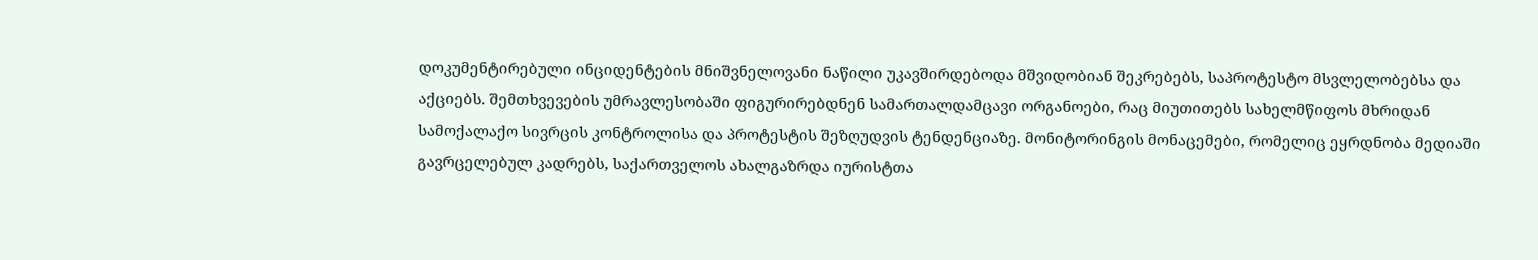დოკუმენტირებული ინციდენტების მნიშვნელოვანი ნაწილი უკავშირდებოდა მშვიდობიან შეკრებებს, საპროტესტო მსვლელობებსა და აქციებს. შემთხვევების უმრავლესობაში ფიგურირებდნენ სამართალდამცავი ორგანოები, რაც მიუთითებს სახელმწიფოს მხრიდან სამოქალაქო სივრცის კონტროლისა და პროტესტის შეზღუდვის ტენდენციაზე. მონიტორინგის მონაცემები, რომელიც ეყრდნობა მედიაში გავრცელებულ კადრებს, საქართველოს ახალგაზრდა იურისტთა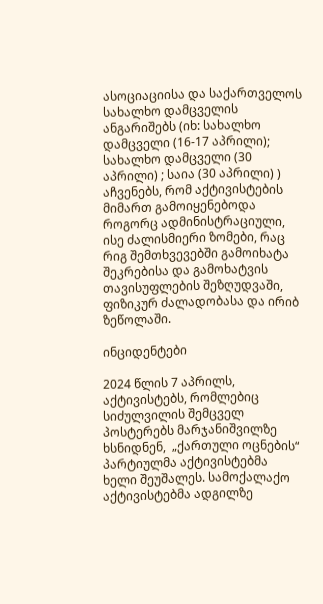ასოციაციისა და საქართველოს სახალხო დამცველის ანგარიშებს (იხ: სახალხო დამცველი (16-17 აპრილი); სახალხო დამცველი (30 აპრილი) ; საია (30 აპრილი) )  აჩვენებს, რომ აქტივისტების მიმართ გამოიყენებოდა როგორც ადმინისტრაციული, ისე ძალისმიერი ზომები, რაც რიგ შემთხვევებში გამოიხატა შეკრებისა და გამოხატვის თავისუფლების შეზღუდვაში, ფიზიკურ ძალადობასა და ირიბ ზეწოლაში.

ინციდენტები

2024 წლის 7 აპრილს, აქტივისტებს, რომლებიც სიძულვილის შემცველ პოსტერებს მარჯანიშვილზე ხსნიდნენ,  „ქართული ოცნების“ პარტიულმა აქტივისტებმა ხელი შეუშალეს. სამოქალაქო აქტივისტებმა ადგილზე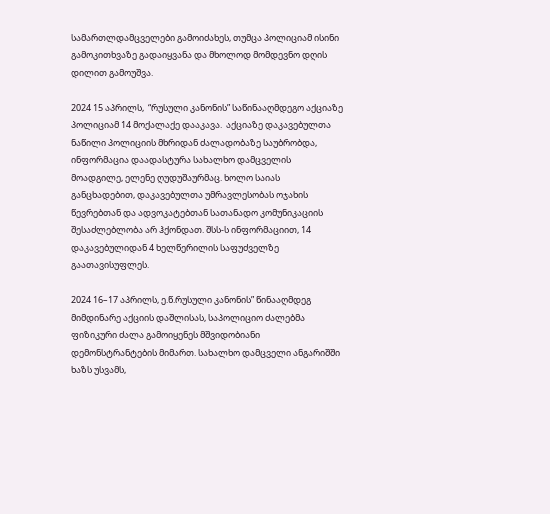სამართლდამცველები გამოიძახეს, თუმცა პოლიციამ ისინი გამოკითხვაზე გადაიყვანა და მხოლოდ მომდევნო დღის დილით გამოუშვა.

2024 15 აპრილს,  “რუსული კანონის” საწინააღმდეგო აქციაზე პოლიციამ 14 მოქალაქე დააკავა.  აქციაზე დაკავებულთა ნაწილი პოლიციის მხრიდან ძალადობაზე საუბრობდა, ინფორმაცია დაადასტურა სახალხო დამცველის მოადგილე, ელენე ღუდუშაურმაც. ხოლო საიას განცხადებით, დაკავებულთა უმრავლესობას ოჯახის წევრებთან და ადვოკატებთან სათანადო კომუნიკაციის შესაძლებლობა არ ჰქონდათ. შსს-ს ინფორმაციით, 14 დაკავებულიდან 4 ხელწერილის საფუძველზე გაათავისუფლეს.

2024 16–17 აპრილს, ე.წ.რუსული კანონის” წინააღმდეგ მიმდინარე აქციის დაშლისას, საპოლიციო ძალებმა ფიზიკური ძალა გამოიყენეს მშვიდობიანი დემონსტრანტების მიმართ. სახალხო დამცველი ანგარიშში ხაზს უსვამს,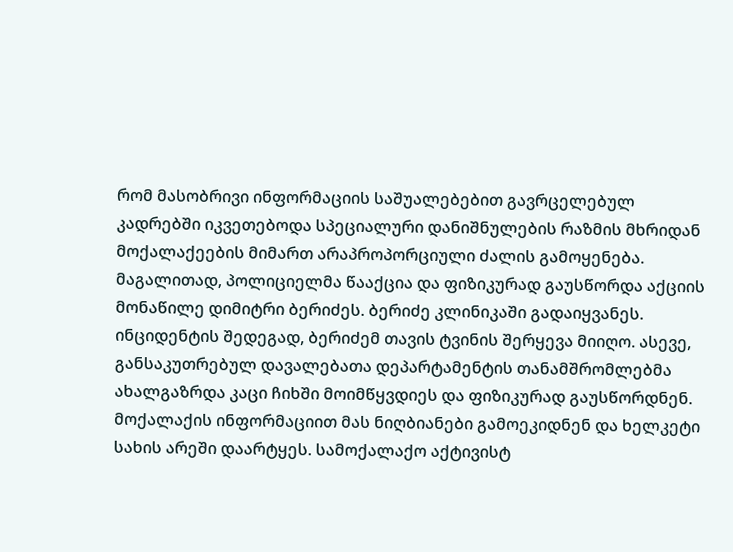რომ მასობრივი ინფორმაციის საშუალებებით გავრცელებულ კადრებში იკვეთებოდა სპეციალური დანიშნულების რაზმის მხრიდან მოქალაქეების მიმართ არაპროპორციული ძალის გამოყენება.  მაგალითად, პოლიციელმა წააქცია და ფიზიკურად გაუსწორდა აქციის მონაწილე დიმიტრი ბერიძეს. ბერიძე კლინიკაში გადაიყვანეს. ინციდენტის შედეგად, ბერიძემ თავის ტვინის შერყევა მიიღო. ასევე, განსაკუთრებულ დავალებათა დეპარტამენტის თანამშრომლებმა ახალგაზრდა კაცი ჩიხში მოიმწყვდიეს და ფიზიკურად გაუსწორდნენ. მოქალაქის ინფორმაციით მას ნიღბიანები გამოეკიდნენ და ხელკეტი სახის არეში დაარტყეს. სამოქალაქო აქტივისტ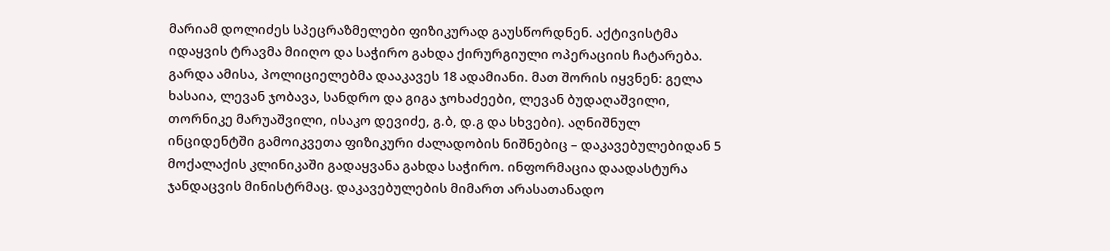მარიამ დოლიძეს სპეცრაზმელები ფიზიკურად გაუსწორდნენ. აქტივისტმა იდაყვის ტრავმა მიიღო და საჭირო გახდა ქირურგიული ოპერაციის ჩატარება. გარდა ამისა, პოლიციელებმა დააკავეს 18 ადამიანი. მათ შორის იყვნენ: გელა ხასაია, ლევან ჯობავა, სანდრო და გიგა ჯოხაძეები, ლევან ბუდაღაშვილი, თორნიკე მარუაშვილი, ისაკო დევიძე, გ.ბ, დ.გ და სხვები). აღნიშნულ ინციდენტში გამოიკვეთა ფიზიკური ძალადობის ნიშნებიც – დაკავებულებიდან 5 მოქალაქის კლინიკაში გადაყვანა გახდა საჭირო. ინფორმაცია დაადასტურა ჯანდაცვის მინისტრმაც. დაკავებულების მიმართ არასათანადო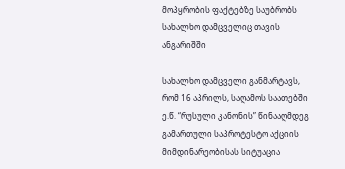მოპყრობის ფაქტებზე საუბრობს სახალხო დამცველიც თავის ანგარიშში

სახალხო დამცველი განმარტავს, რომ 16 აპრილს, საღამოს საათებში ე.წ. “რუსული კანონის” წინააღმდეგ გამართული საპროტესტო აქციის მიმდინარეობისას სიტუაცია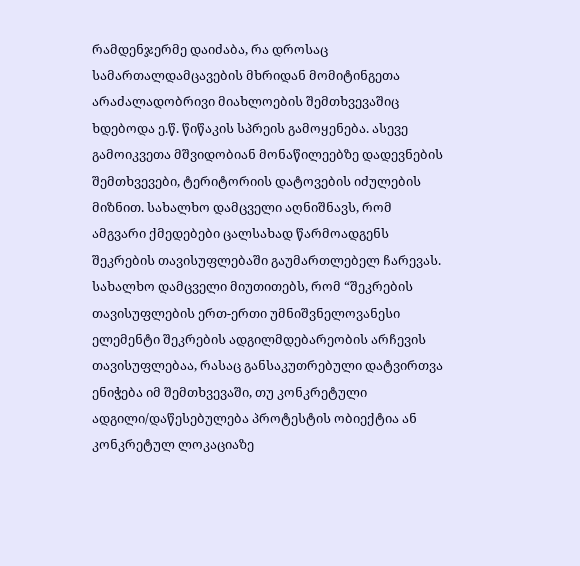რამდენჯერმე დაიძაბა, რა დროსაც სამართალდამცავების მხრიდან მომიტინგეთა არაძალადობრივი მიახლოების შემთხვევაშიც ხდებოდა ე.წ. წიწაკის სპრეის გამოყენება. ასევე გამოიკვეთა მშვიდობიან მონაწილეებზე დადევნების შემთხვევები, ტერიტორიის დატოვების იძულების მიზნით. სახალხო დამცველი აღნიშნავს, რომ ამგვარი ქმედებები ცალსახად წარმოადგენს შეკრების თავისუფლებაში გაუმართლებელ ჩარევას. სახალხო დამცველი მიუთითებს, რომ “შეკრების თავისუფლების ერთ-ერთი უმნიშვნელოვანესი ელემენტი შეკრების ადგილმდებარეობის არჩევის თავისუფლებაა, რასაც განსაკუთრებული დატვირთვა ენიჭება იმ შემთხვევაში, თუ კონკრეტული ადგილი/დაწესებულება პროტესტის ობიექტია ან კონკრეტულ ლოკაციაზე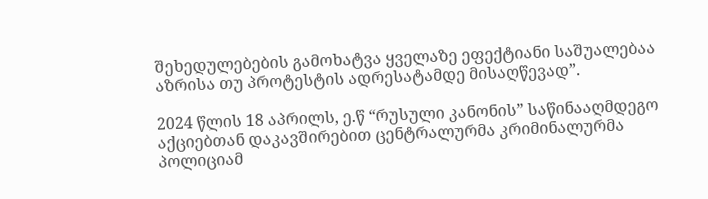შეხედულებების გამოხატვა ყველაზე ეფექტიანი საშუალებაა აზრისა თუ პროტესტის ადრესატამდე მისაღწევად”.

2024 წლის 18 აპრილს, ე.წ “რუსული კანონის” საწინააღმდეგო აქციებთან დაკავშირებით ცენტრალურმა კრიმინალურმა პოლიციამ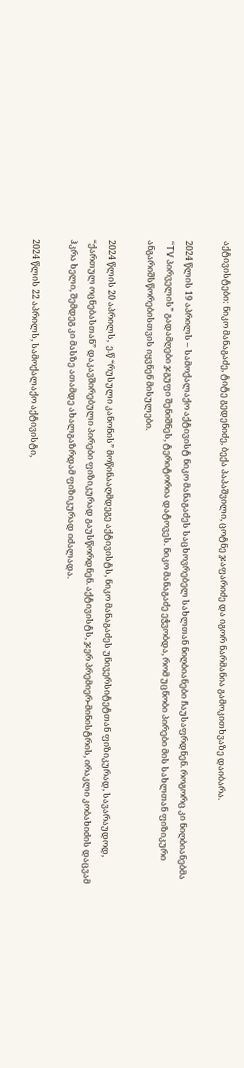აქტივისტები: ნიკო მანაგაძე, ტიტე გედენიძე, ბექა პაპაშვილი, ცოტნე ჯაფარიძე და იგორ ნარმანია გამოკითხვაზე დაიბარა.

2024 წლის 19 აპრილს – სამოქალაქო აქტივისტ ნიკო მანაგაძეს საცხოვრებელ სახლთან ნიღბიანები ჩაუსაფრდნენ. როგორც კი ნიღბიანებმა “TV პირველის” გადამღები ჯგუფი შენიშნეს, ტერიტორია დატოვეს. ნიკო მანაგაძე ეჭვობდა, რომ უცნობი პირები მის სახლთან ფიზიკური ანგარიშსწორებისთვის იყვნენ მისულები.

2024 წლის 20 აპრილს,  ე.წ “რუსული კანონის” მოწინააღმდეგე აქტივისტს, ნიკო მანაგაძეს უნივერსიტეტთან ფიზიკურად, სავარაუდოდ, “ქართულ ოცნებასთან” დაკავშირებული პირები ფიზიკურად გაუსწორდნენ. აქტივისტს, ჯერ პრემიერ-მინისტრის, ირაკლი კობახიძის დაცვამ ჰკრა ხელი, შემდეგ კი მასზე ათამდე ახალგაზრდამ ფიზიკურად იძალადა.

2024 წლის 22 აპრილს, სამოქალაქო აქტივისტი,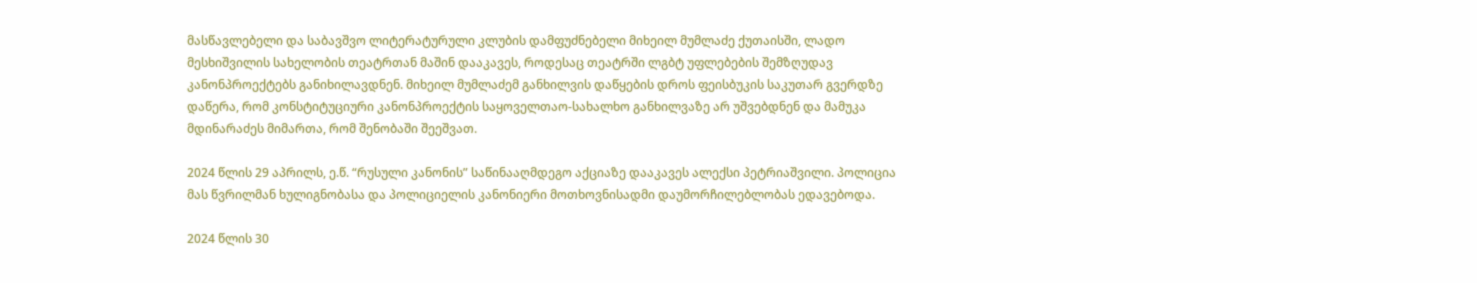მასწავლებელი და საბავშვო ლიტერატურული კლუბის დამფუძნებელი მიხეილ მუმლაძე ქუთაისში, ლადო მესხიშვილის სახელობის თეატრთან მაშინ დააკავეს, როდესაც თეატრში ლგბტ უფლებების შემზღუდავ კანონპროექტებს განიხილავდნენ. მიხეილ მუმლაძემ განხილვის დაწყების დროს ფეისბუკის საკუთარ გვერდზე დაწერა, რომ კონსტიტუციური კანონპროექტის საყოველთაო-სახალხო განხილვაზე არ უშვებდნენ და მამუკა მდინარაძეს მიმართა, რომ შენობაში შეეშვათ.

2024 წლის 29 აპრილს, ე.წ. “რუსული კანონის” საწინააღმდეგო აქციაზე დააკავეს ალექსი პეტრიაშვილი. პოლიცია მას წვრილმან ხულიგნობასა და პოლიციელის კანონიერი მოთხოვნისადმი დაუმორჩილებლობას ედავებოდა.

2024 წლის 30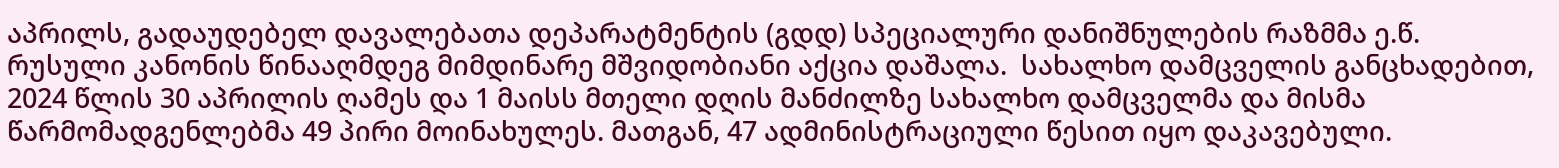აპრილს, გადაუდებელ დავალებათა დეპარატმენტის (გდდ) სპეციალური დანიშნულების რაზმმა ე.წ. რუსული კანონის წინააღმდეგ მიმდინარე მშვიდობიანი აქცია დაშალა.  სახალხო დამცველის განცხადებით, 2024 წლის 30 აპრილის ღამეს და 1 მაისს მთელი დღის მანძილზე სახალხო დამცველმა და მისმა წარმომადგენლებმა 49 პირი მოინახულეს. მათგან, 47 ადმინისტრაციული წესით იყო დაკავებული.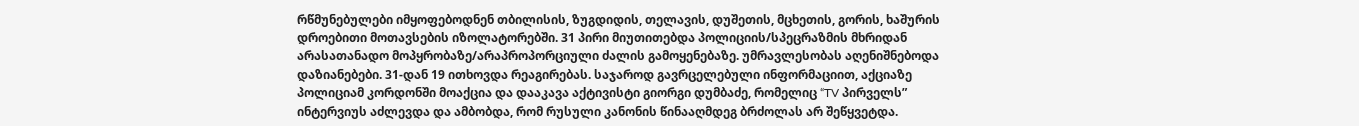რწმუნებულები იმყოფებოდნენ თბილისის, ზუგდიდის, თელავის, დუშეთის, მცხეთის, გორის, ხაშურის დროებითი მოთავსების იზოლატორებში. 31 პირი მიუთითებდა პოლიციის/სპეცრაზმის მხრიდან არასათანადო მოპყრობაზე/არაპროპორციული ძალის გამოყენებაზე. უმრავლესობას აღენიშნებოდა დაზიანებები. 31-დან 19 ითხოვდა რეაგირებას. საჯაროდ გავრცელებული ინფორმაციით, აქციაზე პოლიციამ კორდონში მოაქცია და დააკავა აქტივისტი გიორგი დუმბაძე, რომელიც “TV პირველს” ინტერვიუს აძლევდა და ამბობდა, რომ რუსული კანონის წინააღმდეგ ბრძოლას არ შეწყვეტდა.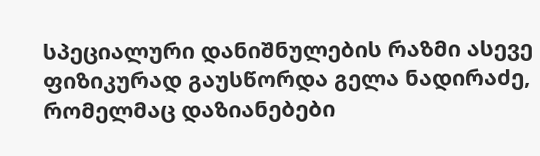სპეციალური დანიშნულების რაზმი ასევე ფიზიკურად გაუსწორდა გელა ნადირაძე, რომელმაც დაზიანებები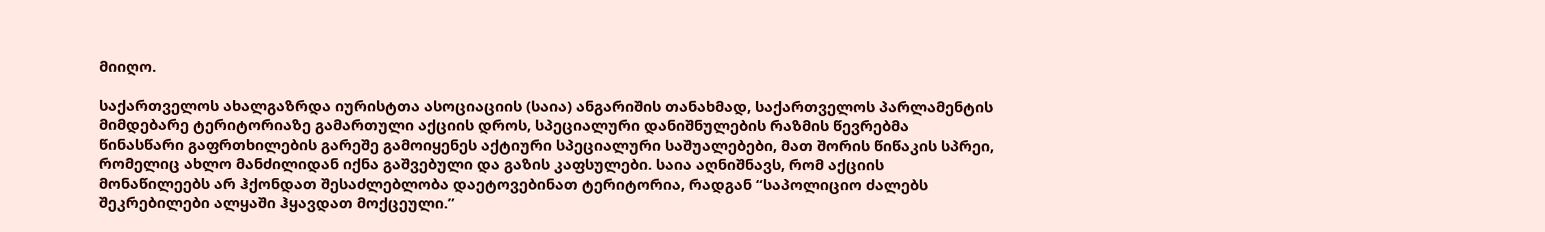მიიღო.

საქართველოს ახალგაზრდა იურისტთა ასოციაციის (საია) ანგარიშის თანახმად, საქართველოს პარლამენტის მიმდებარე ტერიტორიაზე გამართული აქციის დროს, სპეციალური დანიშნულების რაზმის წევრებმა წინასწარი გაფრთხილების გარეშე გამოიყენეს აქტიური სპეციალური საშუალებები, მათ შორის წიწაკის სპრეი, რომელიც ახლო მანძილიდან იქნა გაშვებული და გაზის კაფსულები. საია აღნიშნავს, რომ აქციის მონაწილეებს არ ჰქონდათ შესაძლებლობა დაეტოვებინათ ტერიტორია, რადგან “საპოლიციო ძალებს შეკრებილები ალყაში ჰყავდათ მოქცეული.”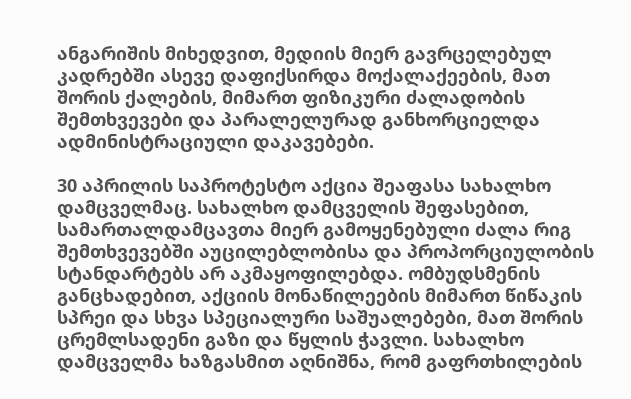ანგარიშის მიხედვით, მედიის მიერ გავრცელებულ კადრებში ასევე დაფიქსირდა მოქალაქეების, მათ შორის ქალების, მიმართ ფიზიკური ძალადობის შემთხვევები და პარალელურად განხორციელდა ადმინისტრაციული დაკავებები.

30 აპრილის საპროტესტო აქცია შეაფასა სახალხო დამცველმაც. სახალხო დამცველის შეფასებით, სამართალდამცავთა მიერ გამოყენებული ძალა რიგ შემთხვევებში აუცილებლობისა და პროპორციულობის სტანდარტებს არ აკმაყოფილებდა. ომბუდსმენის განცხადებით, აქციის მონაწილეების მიმართ წიწაკის სპრეი და სხვა სპეციალური საშუალებები, მათ შორის ცრემლსადენი გაზი და წყლის ჭავლი. სახალხო დამცველმა ხაზგასმით აღნიშნა, რომ გაფრთხილების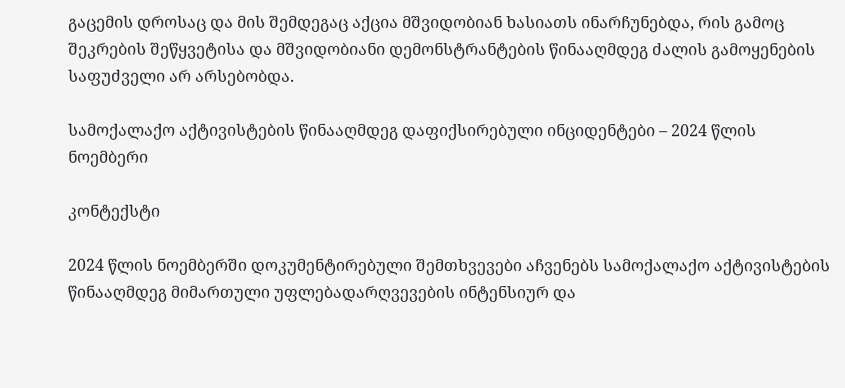გაცემის დროსაც და მის შემდეგაც აქცია მშვიდობიან ხასიათს ინარჩუნებდა, რის გამოც შეკრების შეწყვეტისა და მშვიდობიანი დემონსტრანტების წინააღმდეგ ძალის გამოყენების საფუძველი არ არსებობდა.

სამოქალაქო აქტივისტების წინააღმდეგ დაფიქსირებული ინციდენტები – 2024 წლის ნოემბერი

კონტექსტი

2024 წლის ნოემბერში დოკუმენტირებული შემთხვევები აჩვენებს სამოქალაქო აქტივისტების წინააღმდეგ მიმართული უფლებადარღვევების ინტენსიურ და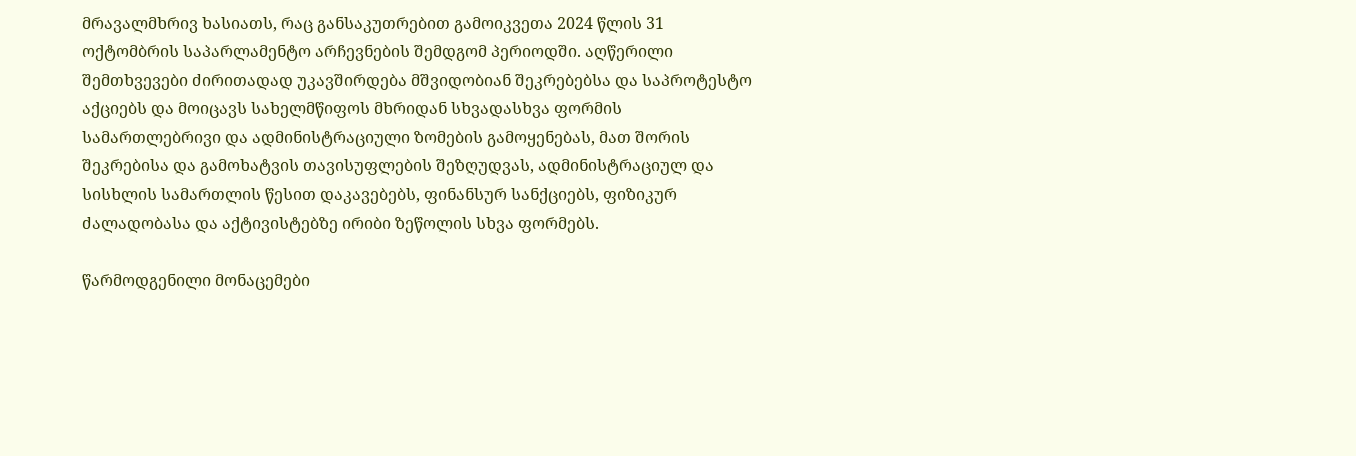მრავალმხრივ ხასიათს, რაც განსაკუთრებით გამოიკვეთა 2024 წლის 31 ოქტომბრის საპარლამენტო არჩევნების შემდგომ პერიოდში. აღწერილი შემთხვევები ძირითადად უკავშირდება მშვიდობიან შეკრებებსა და საპროტესტო აქციებს და მოიცავს სახელმწიფოს მხრიდან სხვადასხვა ფორმის სამართლებრივი და ადმინისტრაციული ზომების გამოყენებას, მათ შორის შეკრებისა და გამოხატვის თავისუფლების შეზღუდვას, ადმინისტრაციულ და სისხლის სამართლის წესით დაკავებებს, ფინანსურ სანქციებს, ფიზიკურ ძალადობასა და აქტივისტებზე ირიბი ზეწოლის სხვა ფორმებს.

წარმოდგენილი მონაცემები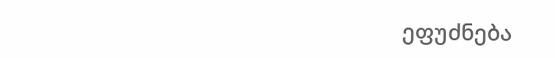ეფუძნება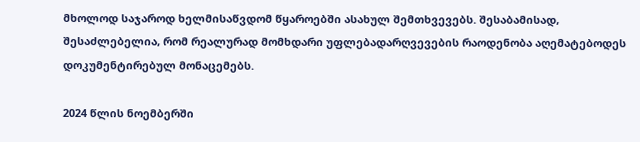მხოლოდ საჯაროდ ხელმისაწვდომ წყაროებში ასახულ შემთხვევებს. შესაბამისად, შესაძლებელია, რომ რეალურად მომხდარი უფლებადარღვევების რაოდენობა აღემატებოდეს დოკუმენტირებულ მონაცემებს.

2024 წლის ნოემბერში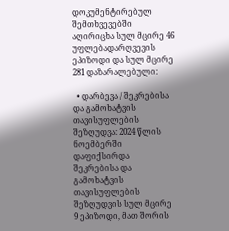დოკუმენტირებულ შემთხვევებში აღირიცხა სულ მცირე 46 უფლებადარღვევის ეპიზოდი და სულ მცირე 281 დაზარალებული:

  • დარბევა / შეკრებისა და გამოხატვის თავისუფლების შეზღუდვა: 2024 წლის ნოემბერში დაფიქსირდა შეკრებისა და გამოხატვის თავისუფლების შეზღუდვის სულ მცირე 9 ეპიზოდი, მათ შორის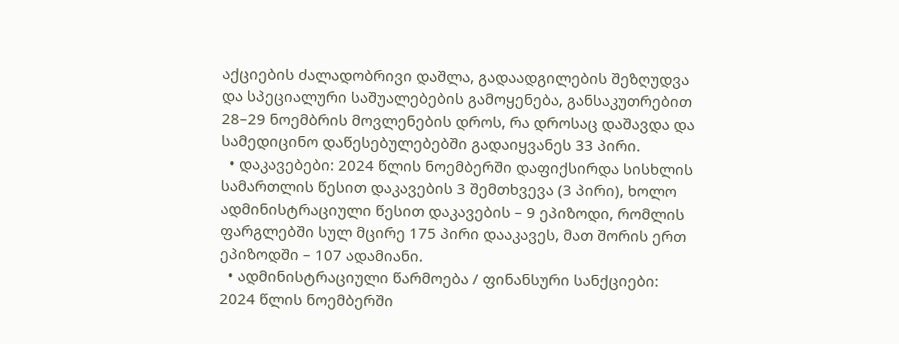აქციების ძალადობრივი დაშლა, გადაადგილების შეზღუდვა და სპეციალური საშუალებების გამოყენება, განსაკუთრებით 28–29 ნოემბრის მოვლენების დროს, რა დროსაც დაშავდა და სამედიცინო დაწესებულებებში გადაიყვანეს 33 პირი.
  • დაკავებები: 2024 წლის ნოემბერში დაფიქსირდა სისხლის სამართლის წესით დაკავების 3 შემთხვევა (3 პირი), ხოლო ადმინისტრაციული წესით დაკავების – 9 ეპიზოდი, რომლის ფარგლებში სულ მცირე 175 პირი დააკავეს, მათ შორის ერთ ეპიზოდში – 107 ადამიანი.
  • ადმინისტრაციული წარმოება / ფინანსური სანქციები: 2024 წლის ნოემბერში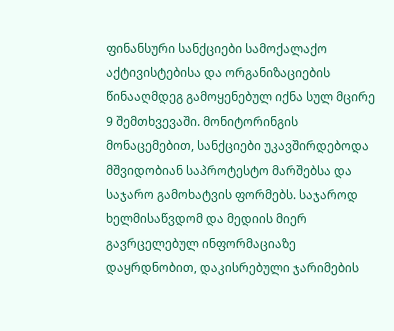ფინანსური სანქციები სამოქალაქო აქტივისტებისა და ორგანიზაციების წინააღმდეგ გამოყენებულ იქნა სულ მცირე 9 შემთხვევაში. მონიტორინგის მონაცემებით, სანქციები უკავშირდებოდა მშვიდობიან საპროტესტო მარშებსა და საჯარო გამოხატვის ფორმებს. საჯაროდ ხელმისაწვდომ და მედიის მიერ გავრცელებულ ინფორმაციაზე დაყრდნობით, დაკისრებული ჯარიმების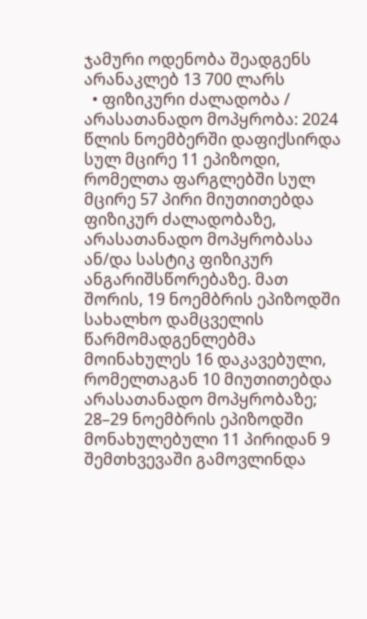ჯამური ოდენობა შეადგენს არანაკლებ 13 700 ლარს
  • ფიზიკური ძალადობა / არასათანადო მოპყრობა: 2024 წლის ნოემბერში დაფიქსირდა სულ მცირე 11 ეპიზოდი, რომელთა ფარგლებში სულ მცირე 57 პირი მიუთითებდა ფიზიკურ ძალადობაზე, არასათანადო მოპყრობასა ან/და სასტიკ ფიზიკურ ანგარიშსწორებაზე. მათ შორის, 19 ნოემბრის ეპიზოდში სახალხო დამცველის წარმომადგენლებმა მოინახულეს 16 დაკავებული, რომელთაგან 10 მიუთითებდა არასათანადო მოპყრობაზე; 28–29 ნოემბრის ეპიზოდში მონახულებული 11 პირიდან 9 შემთხვევაში გამოვლინდა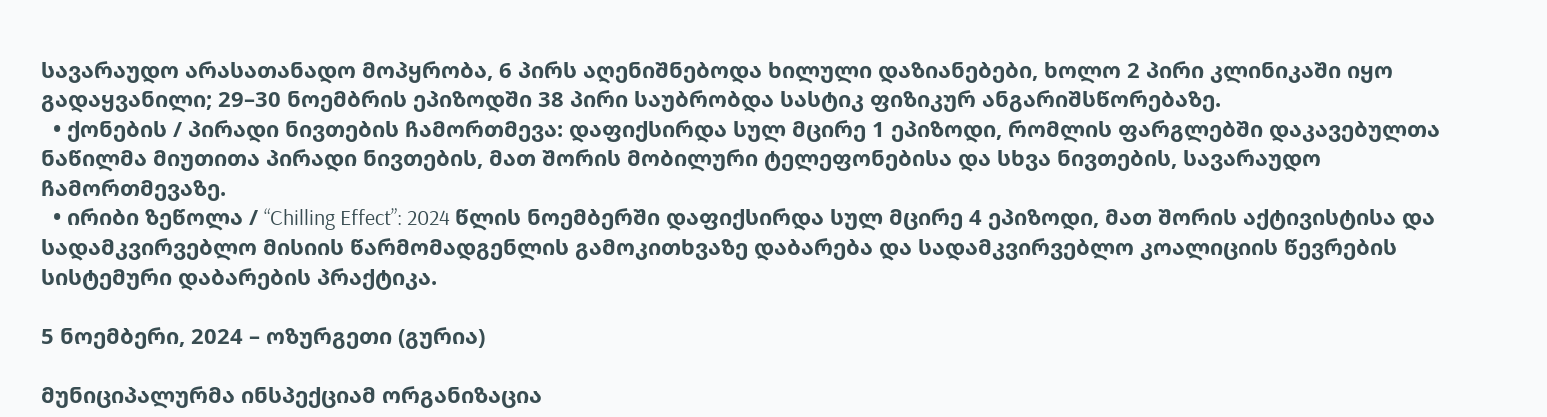სავარაუდო არასათანადო მოპყრობა, 6 პირს აღენიშნებოდა ხილული დაზიანებები, ხოლო 2 პირი კლინიკაში იყო გადაყვანილი; 29–30 ნოემბრის ეპიზოდში 38 პირი საუბრობდა სასტიკ ფიზიკურ ანგარიშსწორებაზე.
  • ქონების / პირადი ნივთების ჩამორთმევა: დაფიქსირდა სულ მცირე 1 ეპიზოდი, რომლის ფარგლებში დაკავებულთა ნაწილმა მიუთითა პირადი ნივთების, მათ შორის მობილური ტელეფონებისა და სხვა ნივთების, სავარაუდო ჩამორთმევაზე.
  • ირიბი ზეწოლა / “Chilling Effect”: 2024 წლის ნოემბერში დაფიქსირდა სულ მცირე 4 ეპიზოდი, მათ შორის აქტივისტისა და სადამკვირვებლო მისიის წარმომადგენლის გამოკითხვაზე დაბარება და სადამკვირვებლო კოალიციის წევრების სისტემური დაბარების პრაქტიკა.

5 ნოემბერი, 2024 – ოზურგეთი (გურია)

მუნიციპალურმა ინსპექციამ ორგანიზაცია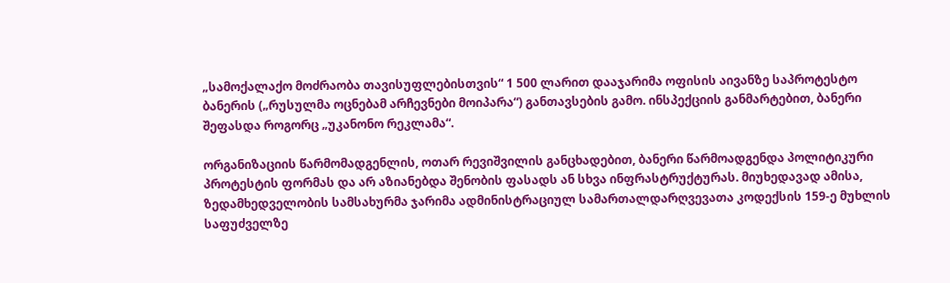„სამოქალაქო მოძრაობა თავისუფლებისთვის“ 1 500 ლარით დააჯარიმა ოფისის აივანზე საპროტესტო ბანერის („რუსულმა ოცნებამ არჩევნები მოიპარა“) განთავსების გამო. ინსპექციის განმარტებით, ბანერი შეფასდა როგორც „უკანონო რეკლამა“.

ორგანიზაციის წარმომადგენლის, ოთარ რევიშვილის განცხადებით, ბანერი წარმოადგენდა პოლიტიკური პროტესტის ფორმას და არ აზიანებდა შენობის ფასადს ან სხვა ინფრასტრუქტურას. მიუხედავად ამისა, ზედამხედველობის სამსახურმა ჯარიმა ადმინისტრაციულ სამართალდარღვევათა კოდექსის 159-ე მუხლის საფუძველზე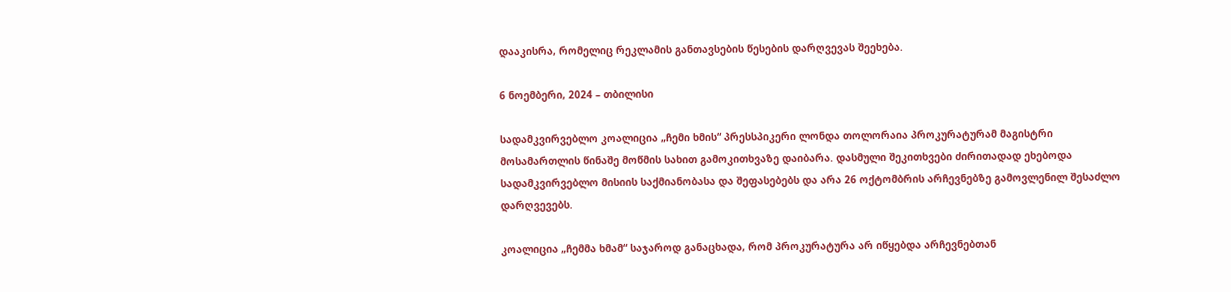დააკისრა, რომელიც რეკლამის განთავსების წესების დარღვევას შეეხება.

6 ნოემბერი, 2024 – თბილისი

სადამკვირვებლო კოალიცია „ჩემი ხმის“ პრესსპიკერი ლონდა თოლორაია პროკურატურამ მაგისტრი მოსამართლის წინაშე მოწმის სახით გამოკითხვაზე დაიბარა. დასმული შეკითხვები ძირითადად ეხებოდა სადამკვირვებლო მისიის საქმიანობასა და შეფასებებს და არა 26 ოქტომბრის არჩევნებზე გამოვლენილ შესაძლო დარღვევებს.

კოალიცია „ჩემმა ხმამ“ საჯაროდ განაცხადა, რომ პროკურატურა არ იწყებდა არჩევნებთან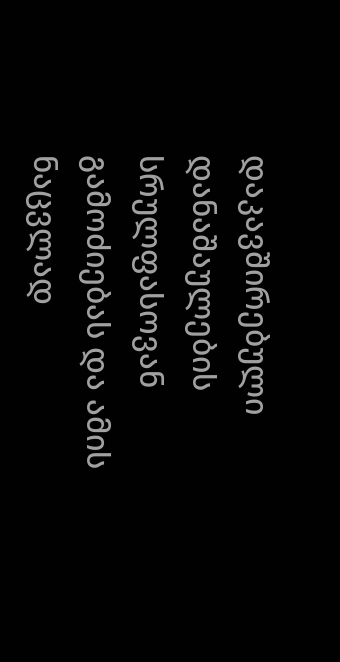დაკავშირებული დანაშაულების სრულფასოვან გამოძიებას და ამის ნაცვლად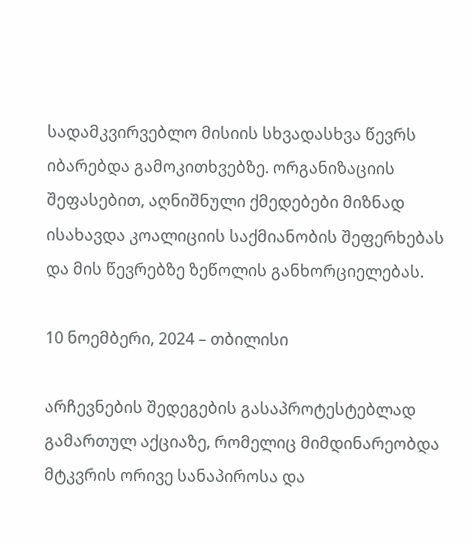სადამკვირვებლო მისიის სხვადასხვა წევრს იბარებდა გამოკითხვებზე. ორგანიზაციის შეფასებით, აღნიშნული ქმედებები მიზნად ისახავდა კოალიციის საქმიანობის შეფერხებას და მის წევრებზე ზეწოლის განხორციელებას.

10 ნოემბერი, 2024 – თბილისი

არჩევნების შედეგების გასაპროტესტებლად გამართულ აქციაზე, რომელიც მიმდინარეობდა მტკვრის ორივე სანაპიროსა და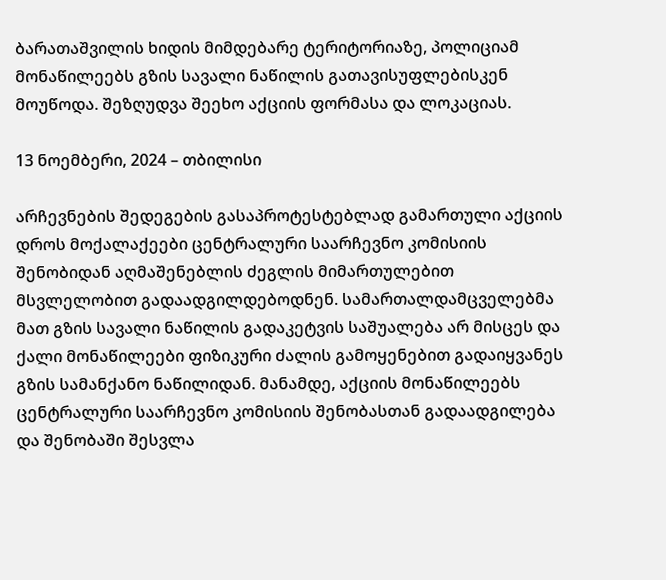ბარათაშვილის ხიდის მიმდებარე ტერიტორიაზე, პოლიციამ მონაწილეებს გზის სავალი ნაწილის გათავისუფლებისკენ მოუწოდა. შეზღუდვა შეეხო აქციის ფორმასა და ლოკაციას.

13 ნოემბერი, 2024 – თბილისი

არჩევნების შედეგების გასაპროტესტებლად გამართული აქციის დროს მოქალაქეები ცენტრალური საარჩევნო კომისიის შენობიდან აღმაშენებლის ძეგლის მიმართულებით მსვლელობით გადაადგილდებოდნენ. სამართალდამცველებმა მათ გზის სავალი ნაწილის გადაკეტვის საშუალება არ მისცეს და ქალი მონაწილეები ფიზიკური ძალის გამოყენებით გადაიყვანეს გზის სამანქანო ნაწილიდან. მანამდე, აქციის მონაწილეებს ცენტრალური საარჩევნო კომისიის შენობასთან გადაადგილება და შენობაში შესვლა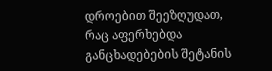დროებით შეეზღუდათ, რაც აფერხებდა განცხადებების შეტანის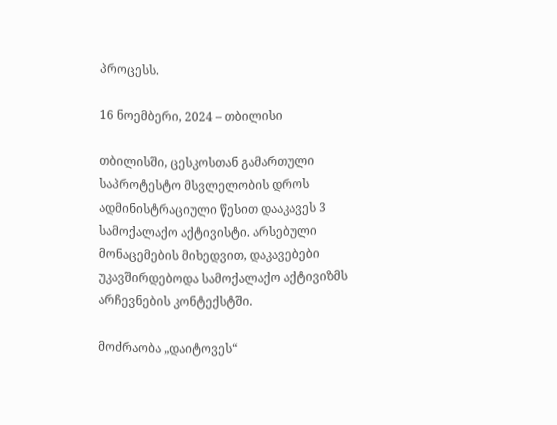პროცესს.

16 ნოემბერი, 2024 – თბილისი

თბილისში, ცესკოსთან გამართული საპროტესტო მსვლელობის დროს ადმინისტრაციული წესით დააკავეს 3 სამოქალაქო აქტივისტი. არსებული მონაცემების მიხედვით, დაკავებები უკავშირდებოდა სამოქალაქო აქტივიზმს არჩევნების კონტექსტში.

მოძრაობა „დაიტოვეს“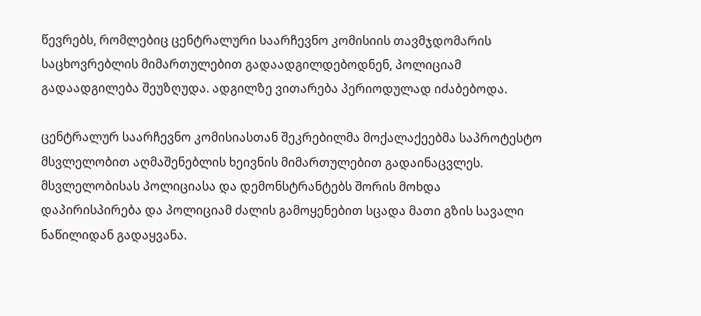წევრებს, რომლებიც ცენტრალური საარჩევნო კომისიის თავმჯდომარის საცხოვრებლის მიმართულებით გადაადგილდებოდნენ, პოლიციამ გადაადგილება შეუზღუდა. ადგილზე ვითარება პერიოდულად იძაბებოდა.

ცენტრალურ საარჩევნო კომისიასთან შეკრებილმა მოქალაქეებმა საპროტესტო მსვლელობით აღმაშენებლის ხეივნის მიმართულებით გადაინაცვლეს. მსვლელობისას პოლიციასა და დემონსტრანტებს შორის მოხდა დაპირისპირება და პოლიციამ ძალის გამოყენებით სცადა მათი გზის სავალი ნაწილიდან გადაყვანა.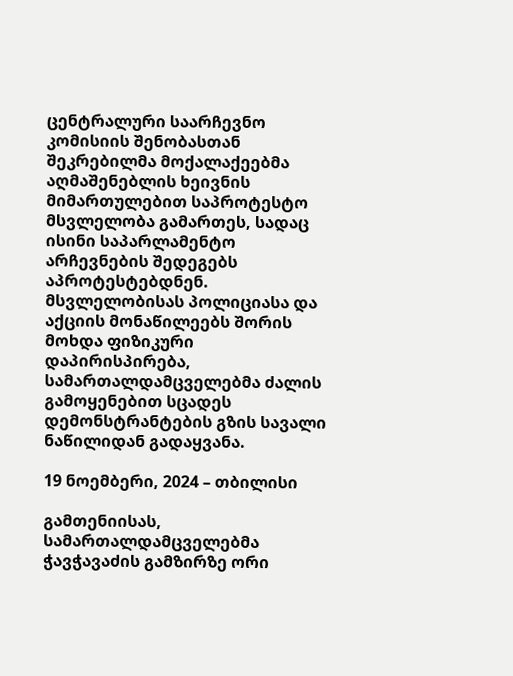ცენტრალური საარჩევნო კომისიის შენობასთან შეკრებილმა მოქალაქეებმა აღმაშენებლის ხეივნის მიმართულებით საპროტესტო მსვლელობა გამართეს, სადაც ისინი საპარლამენტო არჩევნების შედეგებს აპროტესტებდნენ. მსვლელობისას პოლიციასა და აქციის მონაწილეებს შორის მოხდა ფიზიკური დაპირისპირება, სამართალდამცველებმა ძალის გამოყენებით სცადეს დემონსტრანტების გზის სავალი ნაწილიდან გადაყვანა.

19 ნოემბერი, 2024 – თბილისი

გამთენიისას, სამართალდამცველებმა ჭავჭავაძის გამზირზე ორი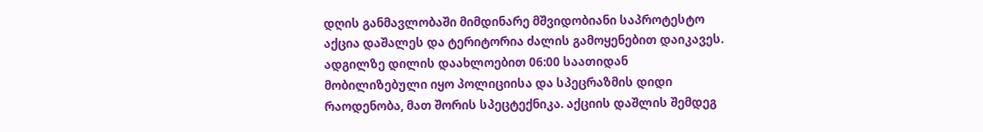დღის განმავლობაში მიმდინარე მშვიდობიანი საპროტესტო აქცია დაშალეს და ტერიტორია ძალის გამოყენებით დაიკავეს. ადგილზე დილის დაახლოებით 06:00 საათიდან მობილიზებული იყო პოლიციისა და სპეცრაზმის დიდი რაოდენობა, მათ შორის სპეცტექნიკა. აქციის დაშლის შემდეგ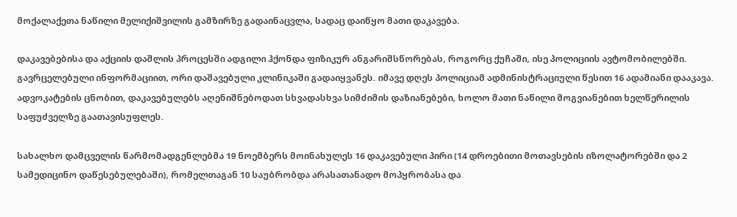მოქალაქეთა ნაწილი მელიქიშვილის გამზირზე გადაინაცვლა, სადაც დაიწყო მათი დაკავება.

დაკავებებისა და აქციის დაშლის პროცესში ადგილი ჰქონდა ფიზიკურ ანგარიშსწორებას, როგორც ქუჩაში, ისე პოლიციის ავტომობილებში. გავრცელებული ინფორმაციით, ორი დაშავებული კლინიკაში გადაიყვანეს. იმავე დღეს პოლიციამ ადმინისტრაციული წესით 16 ადამიანი დააკავა. ადვოკატების ცნობით, დაკავებულებს აღენიშნებოდათ სხვადასხვა სიმძიმის დაზიანებები, ხოლო მათი ნაწილი მოგვიანებით ხელწერილის საფუძველზე გაათავისუფლეს.

სახალხო დამცველის წარმომადგენლებმა 19 ნოემბერს მოინახულეს 16 დაკავებული პირი (14 დროებითი მოთავსების იზოლატორებში და 2  სამედიცინო დაწესებულებაში), რომელთაგან 10 საუბრობდა არასათანადო მოპყრობასა და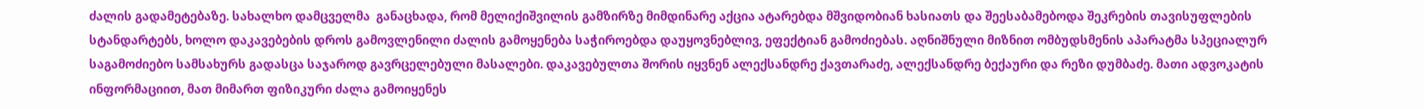ძალის გადამეტებაზე. სახალხო დამცველმა  განაცხადა, რომ მელიქიშვილის გამზირზე მიმდინარე აქცია ატარებდა მშვიდობიან ხასიათს და შეესაბამებოდა შეკრების თავისუფლების სტანდარტებს, ხოლო დაკავებების დროს გამოვლენილი ძალის გამოყენება საჭიროებდა დაუყოვნებლივ, ეფექტიან გამოძიებას. აღნიშნული მიზნით ომბუდსმენის აპარატმა სპეციალურ საგამოძიებო სამსახურს გადასცა საჯაროდ გავრცელებული მასალები. დაკავებულთა შორის იყვნენ ალექსანდრე ქავთარაძე, ალექსანდრე ბექაური და რეზი დუმბაძე. მათი ადვოკატის ინფორმაციით, მათ მიმართ ფიზიკური ძალა გამოიყენეს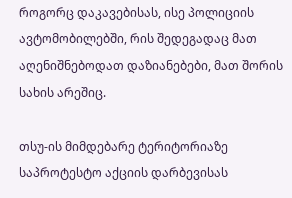როგორც დაკავებისას, ისე პოლიციის ავტომობილებში, რის შედეგადაც მათ აღენიშნებოდათ დაზიანებები, მათ შორის სახის არეშიც.

თსუ-ის მიმდებარე ტერიტორიაზე საპროტესტო აქციის დარბევისას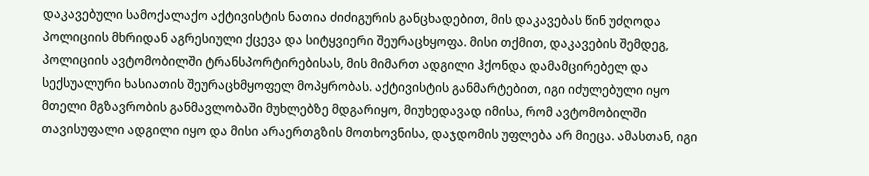დაკავებული სამოქალაქო აქტივისტის ნათია ძიძიგურის განცხადებით, მის დაკავებას წინ უძღოდა პოლიციის მხრიდან აგრესიული ქცევა და სიტყვიერი შეურაცხყოფა. მისი თქმით, დაკავების შემდეგ, პოლიციის ავტომობილში ტრანსპორტირებისას, მის მიმართ ადგილი ჰქონდა დამამცირებელ და სექსუალური ხასიათის შეურაცხმყოფელ მოპყრობას. აქტივისტის განმარტებით, იგი იძულებული იყო მთელი მგზავრობის განმავლობაში მუხლებზე მდგარიყო, მიუხედავად იმისა, რომ ავტომობილში თავისუფალი ადგილი იყო და მისი არაერთგზის მოთხოვნისა, დაჯდომის უფლება არ მიეცა. ამასთან, იგი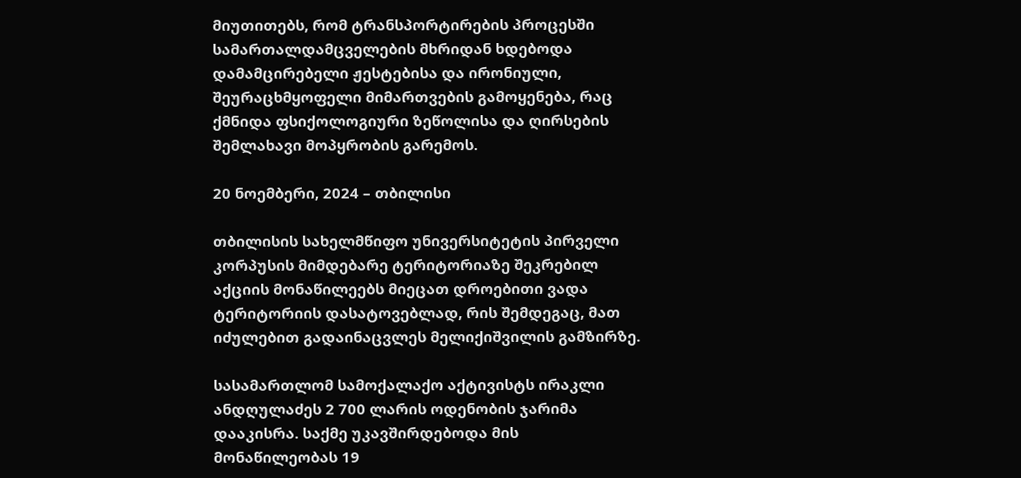მიუთითებს, რომ ტრანსპორტირების პროცესში სამართალდამცველების მხრიდან ხდებოდა დამამცირებელი ჟესტებისა და ირონიული, შეურაცხმყოფელი მიმართვების გამოყენება, რაც ქმნიდა ფსიქოლოგიური ზეწოლისა და ღირსების შემლახავი მოპყრობის გარემოს.

20 ნოემბერი, 2024 – თბილისი

თბილისის სახელმწიფო უნივერსიტეტის პირველი კორპუსის მიმდებარე ტერიტორიაზე შეკრებილ აქციის მონაწილეებს მიეცათ დროებითი ვადა ტერიტორიის დასატოვებლად, რის შემდეგაც, მათ იძულებით გადაინაცვლეს მელიქიშვილის გამზირზე.

სასამართლომ სამოქალაქო აქტივისტს ირაკლი ანდღულაძეს 2 700 ლარის ოდენობის ჯარიმა დააკისრა. საქმე უკავშირდებოდა მის მონაწილეობას 19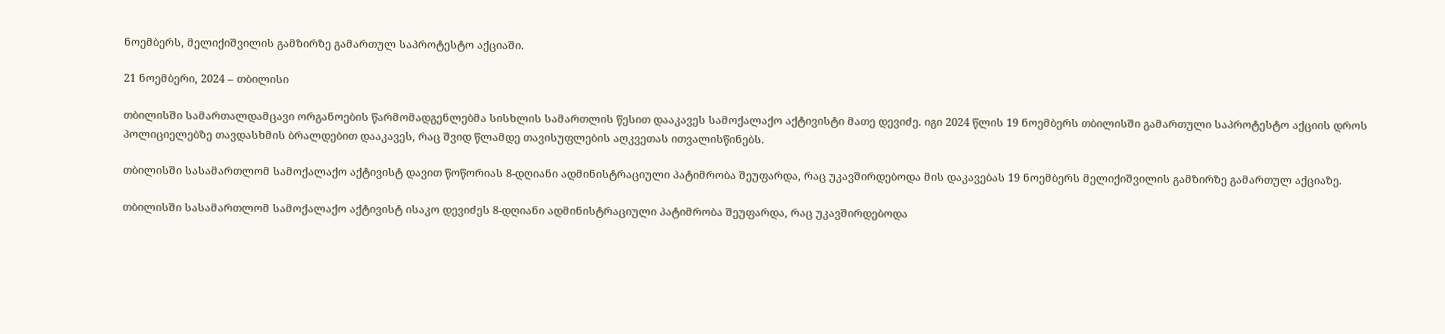ნოემბერს, მელიქიშვილის გამზირზე გამართულ საპროტესტო აქციაში.

21 ნოემბერი, 2024 – თბილისი

თბილისში სამართალდამცავი ორგანოების წარმომადგენლებმა სისხლის სამართლის წესით დააკავეს სამოქალაქო აქტივისტი მათე დევიძე. იგი 2024 წლის 19 ნოემბერს თბილისში გამართული საპროტესტო აქციის დროს პოლიციელებზე თავდასხმის ბრალდებით დააკავეს, რაც შვიდ წლამდე თავისუფლების აღკვეთას ითვალისწინებს.

თბილისში სასამართლომ სამოქალაქო აქტივისტ დავით წოწორიას 8-დღიანი ადმინისტრაციული პატიმრობა შეუფარდა, რაც უკავშირდებოდა მის დაკავებას 19 ნოემბერს მელიქიშვილის გამზირზე გამართულ აქციაზე.

თბილისში სასამართლომ სამოქალაქო აქტივისტ ისაკო დევიძეს 8-დღიანი ადმინისტრაციული პატიმრობა შეუფარდა, რაც უკავშირდებოდა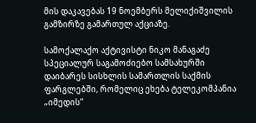მის დაკავებას 19 ნოემბერს მელიქიშვილის გამზირზე გამართულ აქციაზე.

სამოქალაქო აქტივისტი ნიკო მანაგაძე სპეციალურ საგამოძიებო სამსახურში დაიბარეს სისხლის სამართლის საქმის ფარგლებში, რომელიც ეხება ტელეკომპანია „იმედის“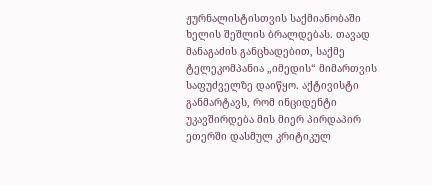ჟურნალისტისთვის საქმიანობაში ხელის შეშლის ბრალდებას. თავად მანაგაძის განცხადებით, საქმე ტელეკომპანია „იმედის“ მიმართვის საფუძველზე დაიწყო. აქტივისტი განმარტავს, რომ ინციდენტი უკავშირდება მის მიერ პირდაპირ ეთერში დასმულ კრიტიკულ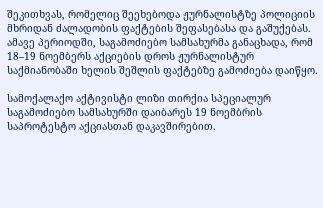შეკითხვას, რომელიც შეეხებოდა ჟურნალისტზე პოლიციის მხრიდან ძალადობის ფაქტების შეფასებასა და გაშუქებას. ამავე პერიოდში, საგამოძიებო სამსახურმა განაცხადა, რომ 18–19 ნოემბერს აქციების დროს ჟურნალისტურ საქმიანობაში ხელის შეშლის ფაქტებზე გამოძიება დაიწყო.

სამოქალაქო აქტივისტი ლიზი თირქია სპეციალურ საგამოძიებო სამსახურში დაიბარეს 19 ნოემბრის საპროტესტო აქციასთან დაკავშირებით.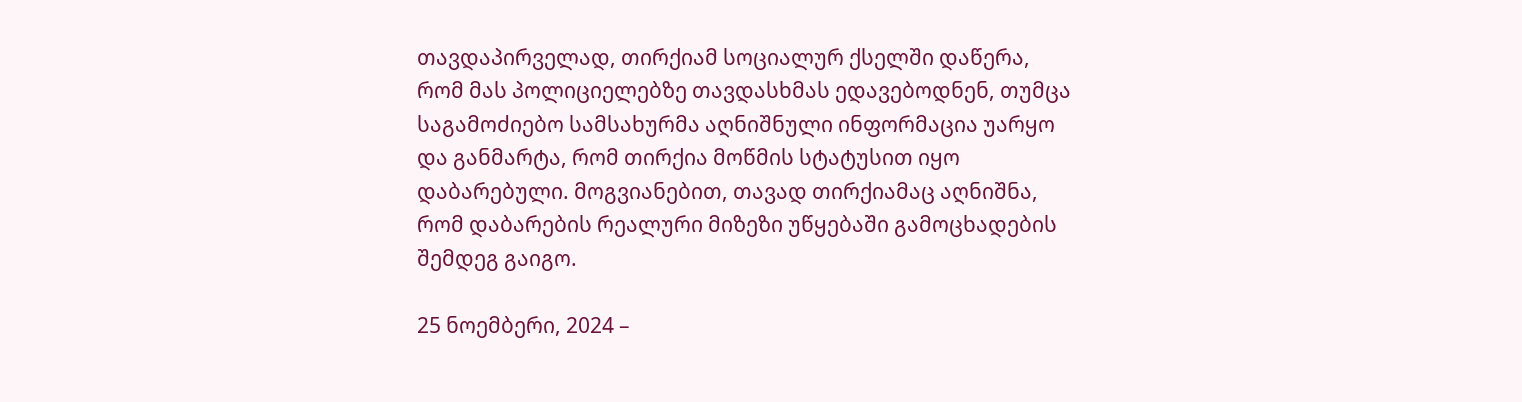თავდაპირველად, თირქიამ სოციალურ ქსელში დაწერა, რომ მას პოლიციელებზე თავდასხმას ედავებოდნენ, თუმცა საგამოძიებო სამსახურმა აღნიშნული ინფორმაცია უარყო და განმარტა, რომ თირქია მოწმის სტატუსით იყო დაბარებული. მოგვიანებით, თავად თირქიამაც აღნიშნა, რომ დაბარების რეალური მიზეზი უწყებაში გამოცხადების შემდეგ გაიგო.

25 ნოემბერი, 2024 –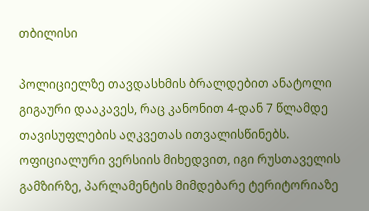თბილისი

პოლიციელზე თავდასხმის ბრალდებით ანატოლი გიგაური დააკავეს, რაც კანონით 4-დან 7 წლამდე თავისუფლების აღკვეთას ითვალისწინებს. ოფიციალური ვერსიის მიხედვით, იგი რუსთაველის გამზირზე, პარლამენტის მიმდებარე ტერიტორიაზე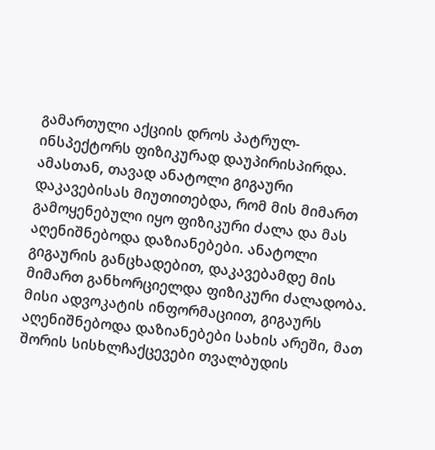გამართული აქციის დროს პატრულ-ინსპექტორს ფიზიკურად დაუპირისპირდა. ამასთან, თავად ანატოლი გიგაური დაკავებისას მიუთითებდა, რომ მის მიმართ გამოყენებული იყო ფიზიკური ძალა და მას აღენიშნებოდა დაზიანებები. ანატოლი გიგაურის განცხადებით, დაკავებამდე მის მიმართ განხორციელდა ფიზიკური ძალადობა. მისი ადვოკატის ინფორმაციით, გიგაურს აღენიშნებოდა დაზიანებები სახის არეში, მათ შორის სისხლჩაქცევები თვალბუდის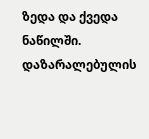ზედა და ქვედა ნაწილში. დაზარალებულის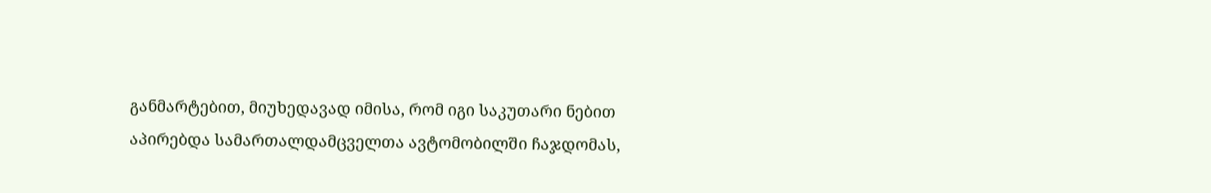განმარტებით, მიუხედავად იმისა, რომ იგი საკუთარი ნებით აპირებდა სამართალდამცველთა ავტომობილში ჩაჯდომას,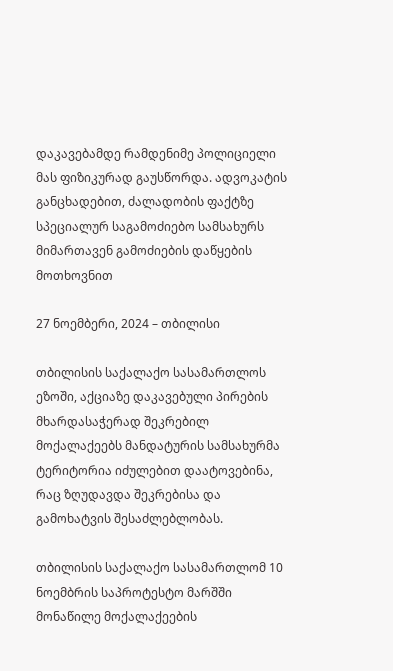დაკავებამდე რამდენიმე პოლიციელი მას ფიზიკურად გაუსწორდა. ადვოკატის განცხადებით, ძალადობის ფაქტზე სპეციალურ საგამოძიებო სამსახურს მიმართავენ გამოძიების დაწყების მოთხოვნით

27 ნოემბერი, 2024 – თბილისი

თბილისის საქალაქო სასამართლოს ეზოში, აქციაზე დაკავებული პირების მხარდასაჭერად შეკრებილ მოქალაქეებს მანდატურის სამსახურმა ტერიტორია იძულებით დაატოვებინა, რაც ზღუდავდა შეკრებისა და გამოხატვის შესაძლებლობას.

თბილისის საქალაქო სასამართლომ 10 ნოემბრის საპროტესტო მარშში მონაწილე მოქალაქეების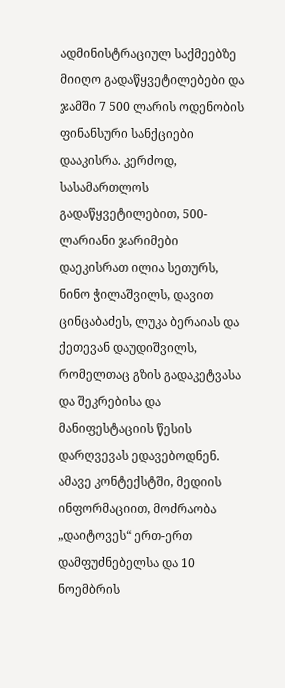ადმინისტრაციულ საქმეებზე მიიღო გადაწყვეტილებები და ჯამში 7 500 ლარის ოდენობის ფინანსური სანქციები დააკისრა. კერძოდ, სასამართლოს გადაწყვეტილებით, 500-ლარიანი ჯარიმები დაეკისრათ ილია სეთურს, ნინო ჭილაშვილს, დავით ცინცაბაძეს, ლუკა ბერაიას და ქეთევან დაუდიშვილს, რომელთაც გზის გადაკეტვასა და შეკრებისა და მანიფესტაციის წესის დარღვევას ედავებოდნენ. ამავე კონტექსტში, მედიის ინფორმაციით, მოძრაობა „დაიტოვეს“ ერთ-ერთ დამფუძნებელსა და 10 ნოემბრის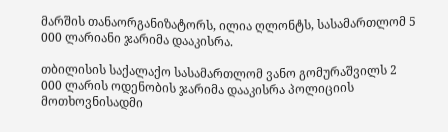მარშის თანაორგანიზატორს, ილია ღლონტს, სასამართლომ 5 000 ლარიანი ჯარიმა დააკისრა.

თბილისის საქალაქო სასამართლომ ვანო გომურაშვილს 2 000 ლარის ოდენობის ჯარიმა დააკისრა პოლიციის მოთხოვნისადმი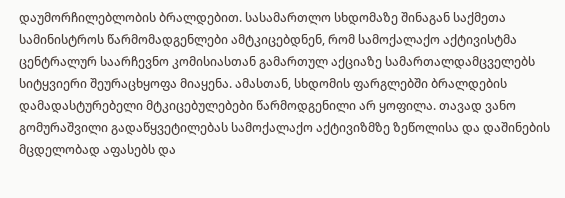დაუმორჩილებლობის ბრალდებით. სასამართლო სხდომაზე შინაგან საქმეთა სამინისტროს წარმომადგენლები ამტკიცებდნენ, რომ სამოქალაქო აქტივისტმა ცენტრალურ საარჩევნო კომისიასთან გამართულ აქციაზე სამართალდამცველებს სიტყვიერი შეურაცხყოფა მიაყენა. ამასთან, სხდომის ფარგლებში ბრალდების დამადასტურებელი მტკიცებულებები წარმოდგენილი არ ყოფილა. თავად ვანო გომურაშვილი გადაწყვეტილებას სამოქალაქო აქტივიზმზე ზეწოლისა და დაშინების მცდელობად აფასებს და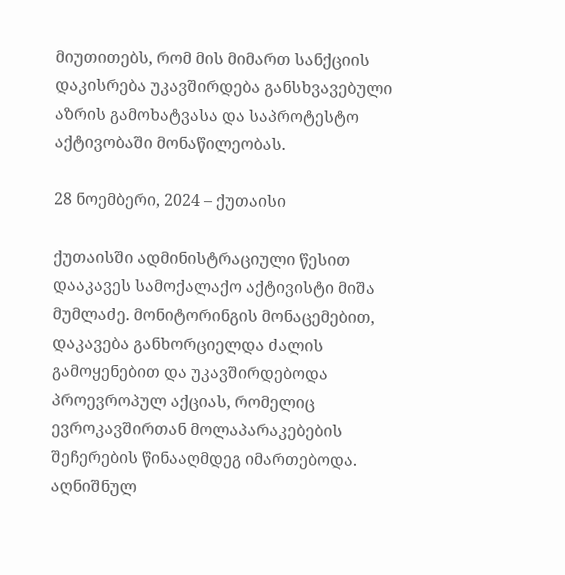მიუთითებს, რომ მის მიმართ სანქციის დაკისრება უკავშირდება განსხვავებული აზრის გამოხატვასა და საპროტესტო აქტივობაში მონაწილეობას.

28 ნოემბერი, 2024 – ქუთაისი

ქუთაისში ადმინისტრაციული წესით დააკავეს სამოქალაქო აქტივისტი მიშა მუმლაძე. მონიტორინგის მონაცემებით, დაკავება განხორციელდა ძალის გამოყენებით და უკავშირდებოდა პროევროპულ აქციას, რომელიც ევროკავშირთან მოლაპარაკებების შეჩერების წინააღმდეგ იმართებოდა. აღნიშნულ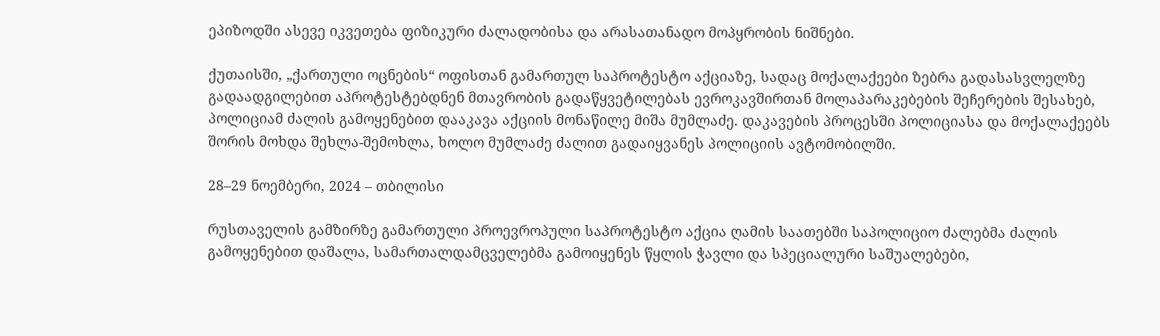ეპიზოდში ასევე იკვეთება ფიზიკური ძალადობისა და არასათანადო მოპყრობის ნიშნები.

ქუთაისში, „ქართული ოცნების“ ოფისთან გამართულ საპროტესტო აქციაზე, სადაც მოქალაქეები ზებრა გადასასვლელზე გადაადგილებით აპროტესტებდნენ მთავრობის გადაწყვეტილებას ევროკავშირთან მოლაპარაკებების შეჩერების შესახებ, პოლიციამ ძალის გამოყენებით დააკავა აქციის მონაწილე მიშა მუმლაძე. დაკავების პროცესში პოლიციასა და მოქალაქეებს შორის მოხდა შეხლა-შემოხლა, ხოლო მუმლაძე ძალით გადაიყვანეს პოლიციის ავტომობილში.

28–29 ნოემბერი, 2024 – თბილისი

რუსთაველის გამზირზე გამართული პროევროპული საპროტესტო აქცია ღამის საათებში საპოლიციო ძალებმა ძალის გამოყენებით დაშალა, სამართალდამცველებმა გამოიყენეს წყლის ჭავლი და სპეციალური საშუალებები,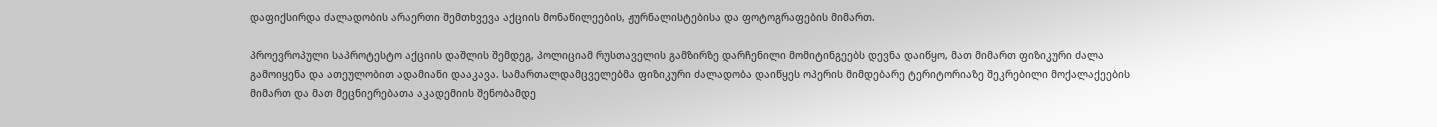დაფიქსირდა ძალადობის არაერთი შემთხვევა აქციის მონაწილეების, ჟურნალისტებისა და ფოტოგრაფების მიმართ.

პროევროპული საპროტესტო აქციის დაშლის შემდეგ, პოლიციამ რუსთაველის გამზირზე დარჩენილი მომიტინგეებს დევნა დაიწყო, მათ მიმართ ფიზიკური ძალა გამოიყენა და ათეულობით ადამიანი დააკავა. სამართალდამცველებმა ფიზიკური ძალადობა დაიწყეს ოპერის მიმდებარე ტერიტორიაზე შეკრებილი მოქალაქეების მიმართ და მათ მეცნიერებათა აკადემიის შენობამდე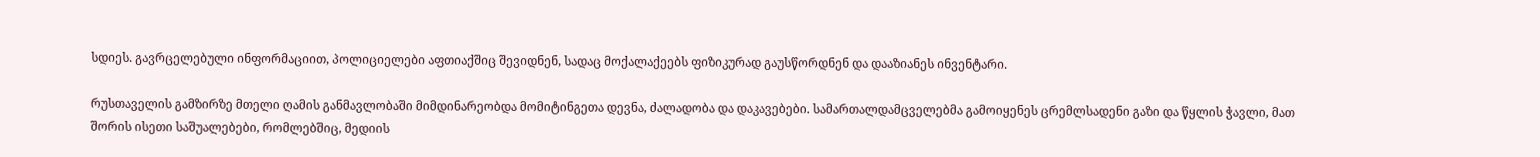სდიეს. გავრცელებული ინფორმაციით, პოლიციელები აფთიაქშიც შევიდნენ, სადაც მოქალაქეებს ფიზიკურად გაუსწორდნენ და დააზიანეს ინვენტარი.

რუსთაველის გამზირზე მთელი ღამის განმავლობაში მიმდინარეობდა მომიტინგეთა დევნა, ძალადობა და დაკავებები. სამართალდამცველებმა გამოიყენეს ცრემლსადენი გაზი და წყლის ჭავლი, მათ შორის ისეთი საშუალებები, რომლებშიც, მედიის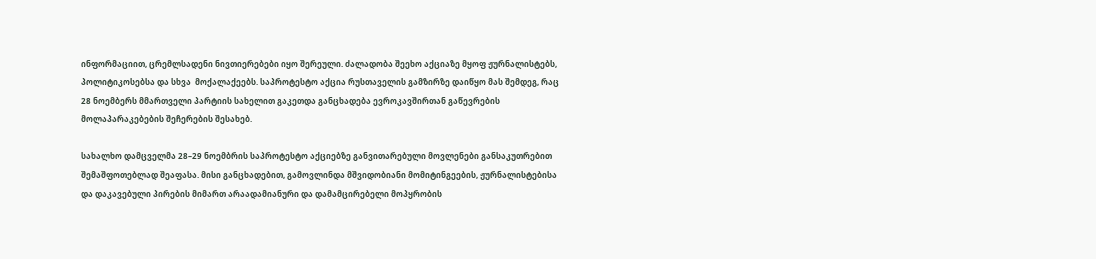ინფორმაციით, ცრემლსადენი ნივთიერებები იყო შერეული. ძალადობა შეეხო აქციაზე მყოფ ჟურნალისტებს, პოლიტიკოსებსა და სხვა  მოქალაქეებს. საპროტესტო აქცია რუსთაველის გამზირზე დაიწყო მას შემდეგ, რაც 28 ნოემბერს მმართველი პარტიის სახელით გაკეთდა განცხადება ევროკავშირთან გაწევრების მოლაპარაკებების შეჩერების შესახებ.

სახალხო დამცველმა 28–29 ნოემბრის საპროტესტო აქციებზე განვითარებული მოვლენები განსაკუთრებით შემაშფოთებლად შეაფასა. მისი განცხადებით, გამოვლინდა მშვიდობიანი მომიტინგეების, ჟურნალისტებისა და დაკავებული პირების მიმართ არაადამიანური და დამამცირებელი მოპყრობის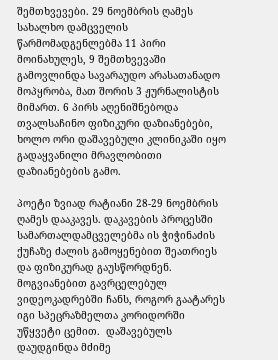შემთხვევები. 29 ნოემბრის ღამეს სახალხო დამცველის წარმომადგენლებმა 11 პირი მოინახულეს, 9 შემთხვევაში გამოვლინდა სავარაუდო არასათანადო მოპყრობა, მათ შორის 3 ჟურნალისტის მიმართ. 6 პირს აღენიშნებოდა თვალსაჩინო ფიზიკური დაზიანებები, ხოლო ორი დაშავებული კლინიკაში იყო გადაყვანილი მრავლობითი დაზიანებების გამო.

პოეტი ზვიად რატიანი 28-29 ნოემბრის ღამეს დააკავეს. დაკავების პროცესში სამართალდამცველებმა ის ჭიჭინაძის ქუჩაზე ძალის გამოყენებით შეათრიეს და ფიზიკურად გაუსწორდნენ. მოგვიანებით გავრცელებულ ვიდეოკადრებში ჩანს, როგორ გაატარეს იგი სპეცრაზმელთა კორიდორში უწყვეტი ცემით.  დაშავებულს დაუდგინდა მძიმე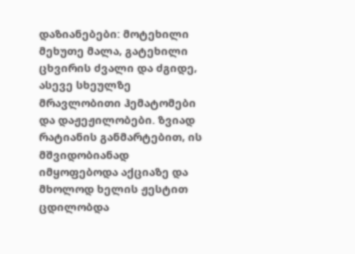დაზიანებები: მოტეხილი მეხუთე მალა, გატეხილი ცხვირის ძვალი და ძგიდე, ასევე სხეულზე მრავლობითი ჰემატომები და დაჟეჟილობები. ზვიად რატიანის განმარტებით, ის მშვიდობიანად იმყოფებოდა აქციაზე და მხოლოდ ხელის ჟესტით ცდილობდა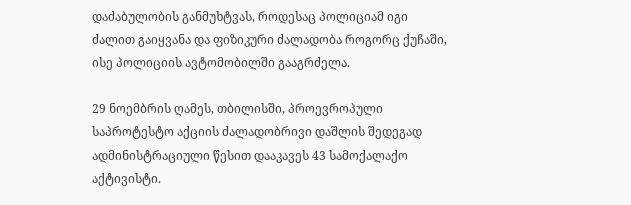დაძაბულობის განმუხტვას, როდესაც პოლიციამ იგი ძალით გაიყვანა და ფიზიკური ძალადობა როგორც ქუჩაში, ისე პოლიციის ავტომობილში გააგრძელა.

29 ნოემბრის ღამეს, თბილისში, პროევროპული საპროტესტო აქციის ძალადობრივი დაშლის შედეგად ადმინისტრაციული წესით დააკავეს 43 სამოქალაქო აქტივისტი.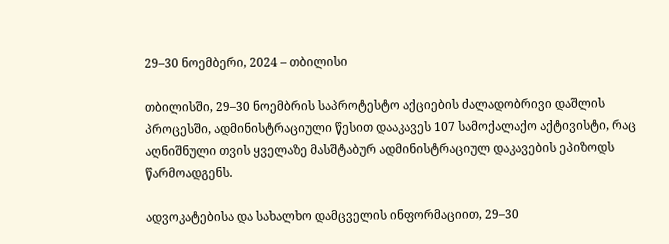29–30 ნოემბერი, 2024 – თბილისი

თბილისში, 29–30 ნოემბრის საპროტესტო აქციების ძალადობრივი დაშლის პროცესში, ადმინისტრაციული წესით დააკავეს 107 სამოქალაქო აქტივისტი, რაც აღნიშნული თვის ყველაზე მასშტაბურ ადმინისტრაციულ დაკავების ეპიზოდს წარმოადგენს.

ადვოკატებისა და სახალხო დამცველის ინფორმაციით, 29–30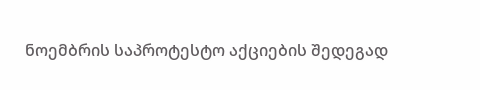ნოემბრის საპროტესტო აქციების შედეგად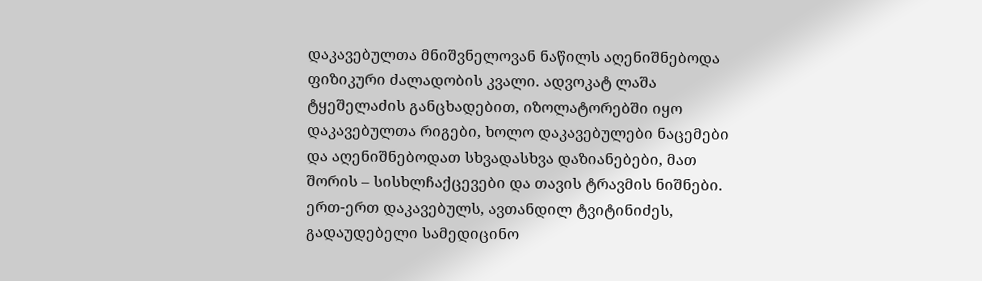დაკავებულთა მნიშვნელოვან ნაწილს აღენიშნებოდა ფიზიკური ძალადობის კვალი. ადვოკატ ლაშა ტყეშელაძის განცხადებით, იზოლატორებში იყო დაკავებულთა რიგები, ხოლო დაკავებულები ნაცემები და აღენიშნებოდათ სხვადასხვა დაზიანებები, მათ შორის – სისხლჩაქცევები და თავის ტრავმის ნიშნები. ერთ-ერთ დაკავებულს, ავთანდილ ტვიტინიძეს, გადაუდებელი სამედიცინო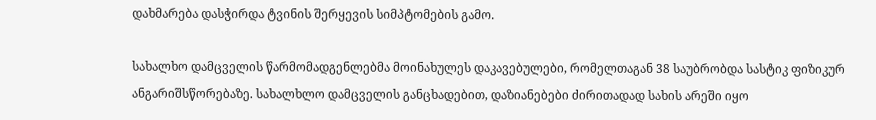დახმარება დასჭირდა ტვინის შერყევის სიმპტომების გამო.

სახალხო დამცველის წარმომადგენლებმა მოინახულეს დაკავებულები, რომელთაგან 38 საუბრობდა სასტიკ ფიზიკურ ანგარიშსწორებაზე. სახალხლო დამცველის განცხადებით, დაზიანებები ძირითადად სახის არეში იყო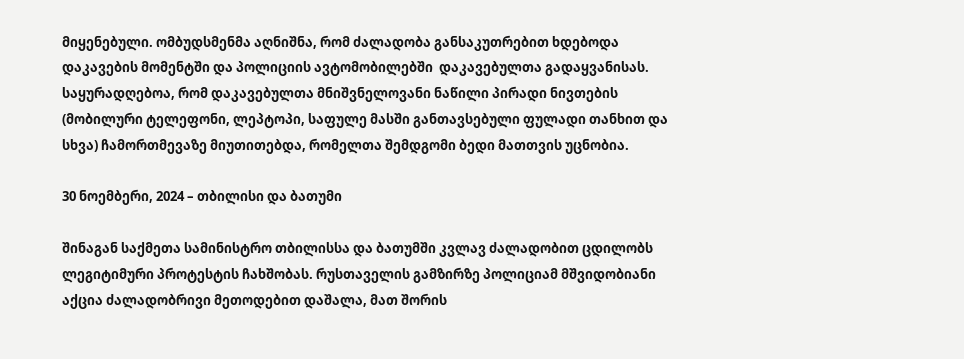მიყენებული. ომბუდსმენმა აღნიშნა, რომ ძალადობა განსაკუთრებით ხდებოდა დაკავების მომენტში და პოლიციის ავტომობილებში  დაკავებულთა გადაყვანისას.  საყურადღებოა, რომ დაკავებულთა მნიშვნელოვანი ნაწილი პირადი ნივთების (მობილური ტელეფონი, ლეპტოპი, საფულე მასში განთავსებული ფულადი თანხით და სხვა) ჩამორთმევაზე მიუთითებდა, რომელთა შემდგომი ბედი მათთვის უცნობია.

30 ნოემბერი, 2024 – თბილისი და ბათუმი

შინაგან საქმეთა სამინისტრო თბილისსა და ბათუმში კვლავ ძალადობით ცდილობს ლეგიტიმური პროტესტის ჩახშობას. რუსთაველის გამზირზე პოლიციამ მშვიდობიანი აქცია ძალადობრივი მეთოდებით დაშალა, მათ შორის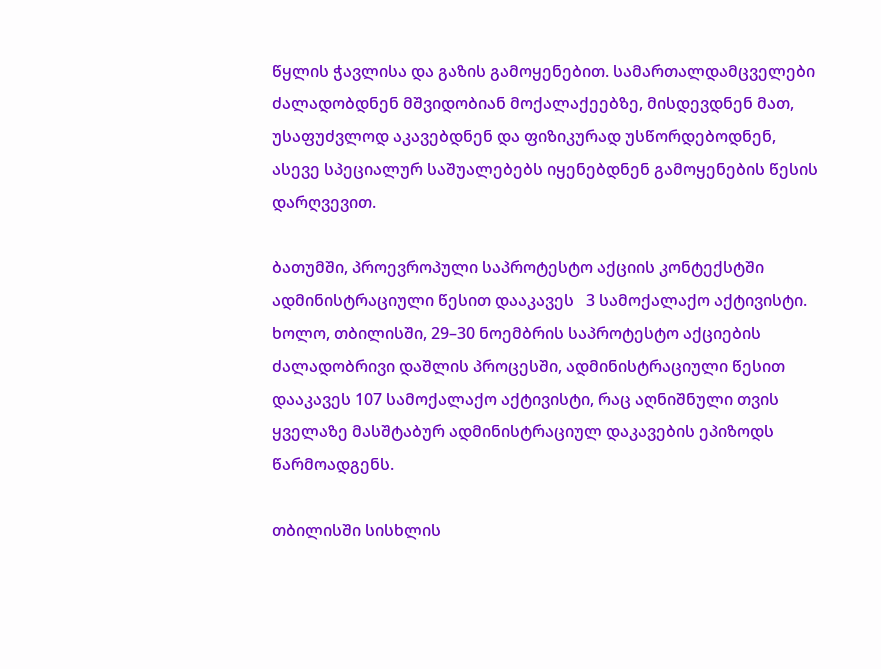წყლის ჭავლისა და გაზის გამოყენებით. სამართალდამცველები ძალადობდნენ მშვიდობიან მოქალაქეებზე, მისდევდნენ მათ, უსაფუძვლოდ აკავებდნენ და ფიზიკურად უსწორდებოდნენ, ასევე სპეციალურ საშუალებებს იყენებდნენ გამოყენების წესის დარღვევით.

ბათუმში, პროევროპული საპროტესტო აქციის კონტექსტში ადმინისტრაციული წესით დააკავეს   3 სამოქალაქო აქტივისტი. ხოლო, თბილისში, 29–30 ნოემბრის საპროტესტო აქციების ძალადობრივი დაშლის პროცესში, ადმინისტრაციული წესით დააკავეს 107 სამოქალაქო აქტივისტი, რაც აღნიშნული თვის ყველაზე მასშტაბურ ადმინისტრაციულ დაკავების ეპიზოდს წარმოადგენს.

თბილისში სისხლის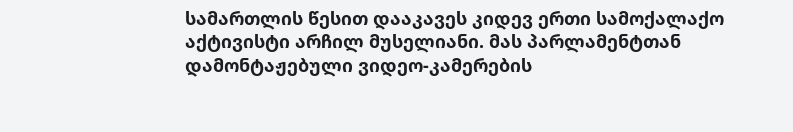სამართლის წესით დააკავეს კიდევ ერთი სამოქალაქო აქტივისტი არჩილ მუსელიანი. მას პარლამენტთან დამონტაჟებული ვიდეო-კამერების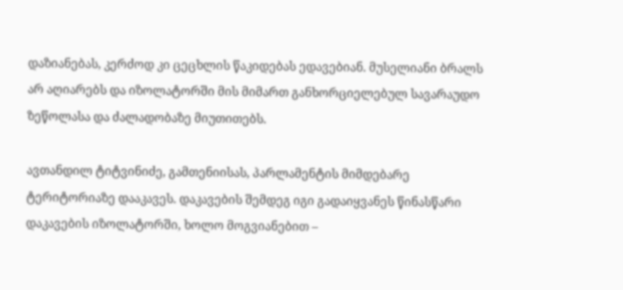დაზიანებას, კერძოდ კი ცეცხლის წაკიდებას ედავებიან. მუსელიანი ბრალს არ აღიარებს და იზოლატორში მის მიმართ განხორციელებულ სავარაუდო ზეწოლასა და ძალადობაზე მიუთითებს.

ავთანდილ ტიტვინიძე, გამთენიისას, პარლამენტის მიმდებარე ტერიტორიაზე დააკავეს. დაკავების შემდეგ იგი გადაიყვანეს წინასწარი დაკავების იზოლატორში, ხოლო მოგვიანებით –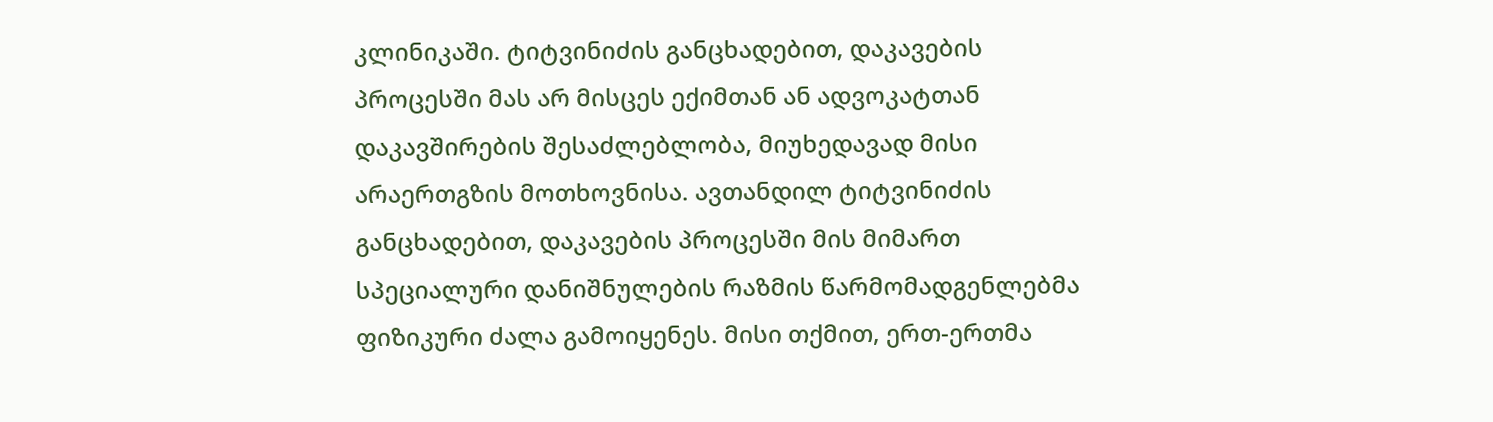კლინიკაში. ტიტვინიძის განცხადებით, დაკავების პროცესში მას არ მისცეს ექიმთან ან ადვოკატთან დაკავშირების შესაძლებლობა, მიუხედავად მისი არაერთგზის მოთხოვნისა. ავთანდილ ტიტვინიძის განცხადებით, დაკავების პროცესში მის მიმართ სპეციალური დანიშნულების რაზმის წარმომადგენლებმა ფიზიკური ძალა გამოიყენეს. მისი თქმით, ერთ-ერთმა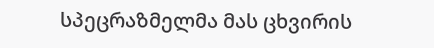სპეცრაზმელმა მას ცხვირის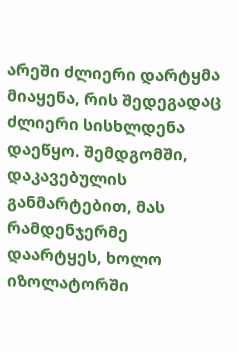არეში ძლიერი დარტყმა მიაყენა, რის შედეგადაც ძლიერი სისხლდენა დაეწყო. შემდგომში, დაკავებულის განმარტებით, მას რამდენჯერმე დაარტყეს, ხოლო იზოლატორში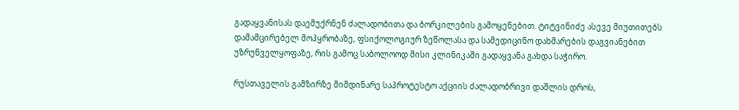გადაყვანისას დაემუქრნენ ძალადობითა და ბორკილების გამოყენებით. ტიტვინიძე ასევე მიუთითებს დამამცირებელ მოპყრობაზე, ფსიქოლოგიურ ზეწოლასა და სამედიცინო დახმარების დაგვიანებით უზრუნველყოფაზე, რის გამოც საბოლოოდ მისი კლინიკაში გადაყვანა გახდა საჭირო.

რუსთაველის გამზირზე მიმდინარე საპროტესტო აქციის ძალადობრივი დაშლის დროს,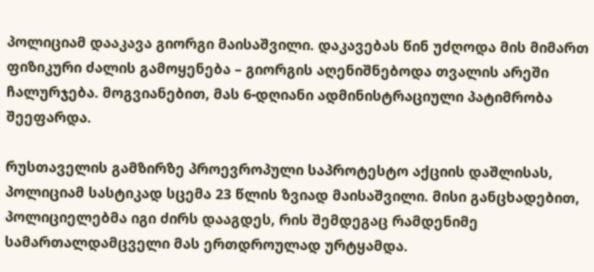პოლიციამ დააკავა გიორგი მაისაშვილი. დაკავებას წინ უძღოდა მის მიმართ ფიზიკური ძალის გამოყენება – გიორგის აღენიშნებოდა თვალის არეში ჩალურჯება. მოგვიანებით, მას 6-დღიანი ადმინისტრაციული პატიმრობა შეეფარდა.

რუსთაველის გამზირზე პროევროპული საპროტესტო აქციის დაშლისას, პოლიციამ სასტიკად სცემა 23 წლის ზვიად მაისაშვილი. მისი განცხადებით, პოლიციელებმა იგი ძირს დააგდეს, რის შემდეგაც რამდენიმე სამართალდამცველი მას ერთდროულად ურტყამდა.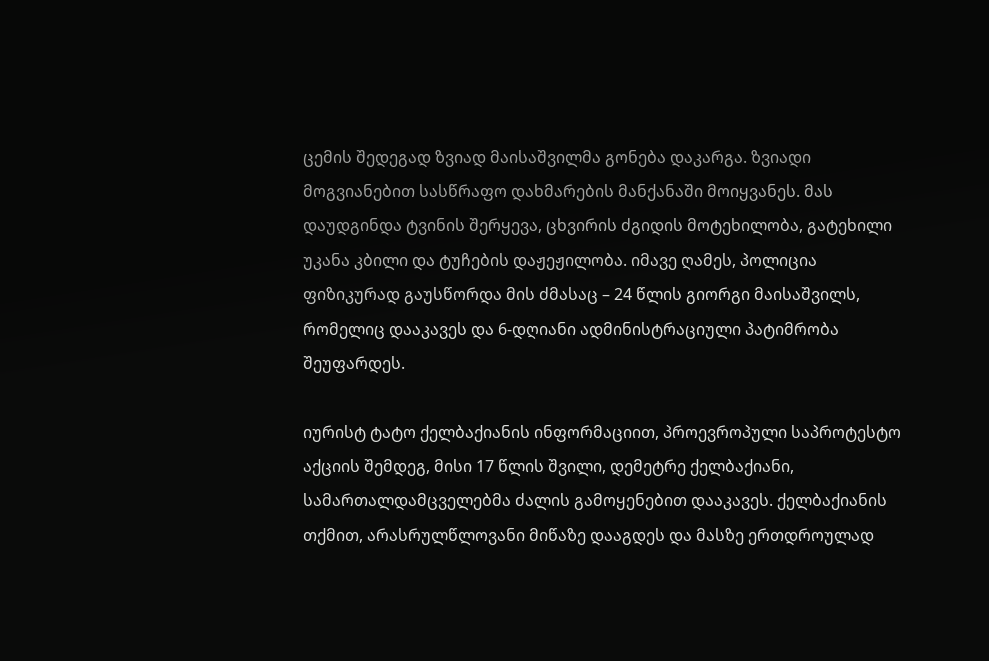ცემის შედეგად ზვიად მაისაშვილმა გონება დაკარგა. ზვიადი მოგვიანებით სასწრაფო დახმარების მანქანაში მოიყვანეს. მას დაუდგინდა ტვინის შერყევა, ცხვირის ძგიდის მოტეხილობა, გატეხილი უკანა კბილი და ტუჩების დაჟეჟილობა. იმავე ღამეს, პოლიცია ფიზიკურად გაუსწორდა მის ძმასაც – 24 წლის გიორგი მაისაშვილს, რომელიც დააკავეს და 6-დღიანი ადმინისტრაციული პატიმრობა შეუფარდეს.

იურისტ ტატო ქელბაქიანის ინფორმაციით, პროევროპული საპროტესტო აქციის შემდეგ, მისი 17 წლის შვილი, დემეტრე ქელბაქიანი, სამართალდამცველებმა ძალის გამოყენებით დააკავეს. ქელბაქიანის თქმით, არასრულწლოვანი მიწაზე დააგდეს და მასზე ერთდროულად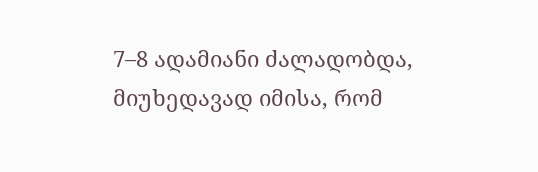7–8 ადამიანი ძალადობდა, მიუხედავად იმისა, რომ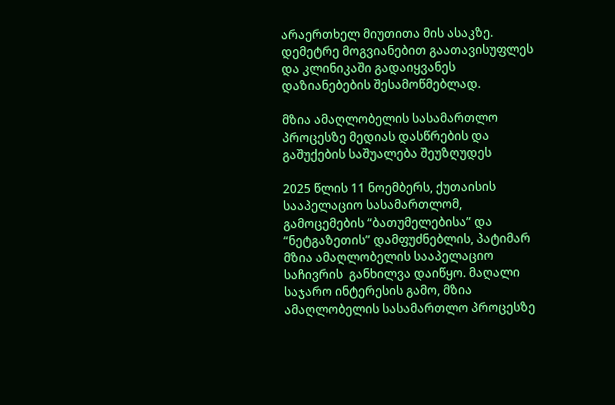არაერთხელ მიუთითა მის ასაკზე. დემეტრე მოგვიანებით გაათავისუფლეს და კლინიკაში გადაიყვანეს დაზიანებების შესამოწმებლად.

მზია ამაღლობელის სასამართლო პროცესზე მედიას დასწრების და გაშუქების საშუალება შეუზღუდეს

2025 წლის 11 ნოემბერს, ქუთაისის სააპელაციო სასამართლომ, გამოცემების “ბათუმელებისა” და “ნეტგაზეთის” დამფუძნებლის, პატიმარ მზია ამაღლობელის სააპელაციო საჩივრის  განხილვა დაიწყო. მაღალი საჯარო ინტერესის გამო, მზია ამაღლობელის სასამართლო პროცესზე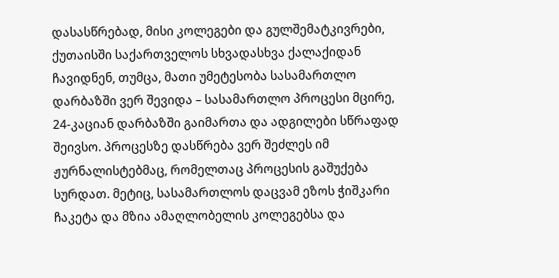დასასწრებად, მისი კოლეგები და გულშემატკივრები, ქუთაისში საქართველოს სხვადასხვა ქალაქიდან ჩავიდნენ, თუმცა, მათი უმეტესობა სასამართლო დარბაზში ვერ შევიდა – სასამართლო პროცესი მცირე, 24-კაციან დარბაზში გაიმართა და ადგილები სწრაფად შეივსო. პროცესზე დასწრება ვერ შეძლეს იმ ჟურნალისტებმაც, რომელთაც პროცესის გაშუქება სურდათ. მეტიც, სასამართლოს დაცვამ ეზოს ჭიშკარი ჩაკეტა და მზია ამაღლობელის კოლეგებსა და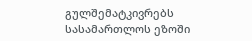გულშემატკივრებს სასამართლოს ეზოში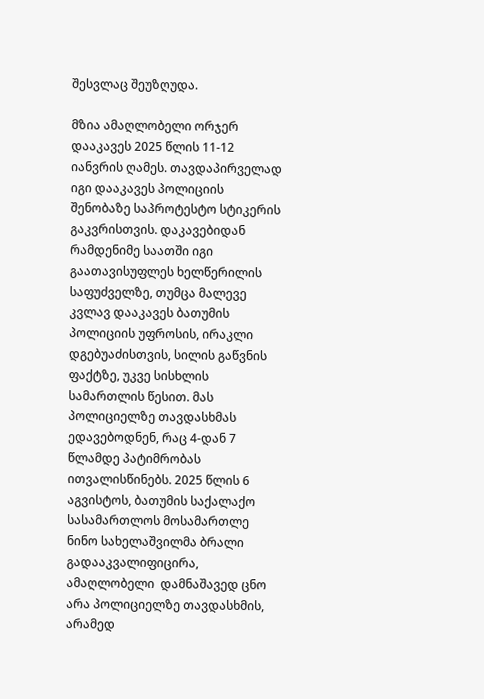შესვლაც შეუზღუდა.

მზია ამაღლობელი ორჯერ დააკავეს 2025 წლის 11-12 იანვრის ღამეს. თავდაპირველად იგი დააკავეს პოლიციის შენობაზე საპროტესტო სტიკერის გაკვრისთვის. დაკავებიდან რამდენიმე საათში იგი გაათავისუფლეს ხელწერილის საფუძველზე, თუმცა მალევე კვლავ დააკავეს ბათუმის პოლიციის უფროსის, ირაკლი დგებუაძისთვის, სილის გაწვნის ფაქტზე, უკვე სისხლის სამართლის წესით. მას პოლიციელზე თავდასხმას ედავებოდნენ, რაც 4-დან 7 წლამდე პატიმრობას ითვალისწინებს. 2025 წლის 6 აგვისტოს, ბათუმის საქალაქო სასამართლოს მოსამართლე ნინო სახელაშვილმა ბრალი გადააკვალიფიცირა, ამაღლობელი  დამნაშავედ ცნო არა პოლიციელზე თავდასხმის, არამედ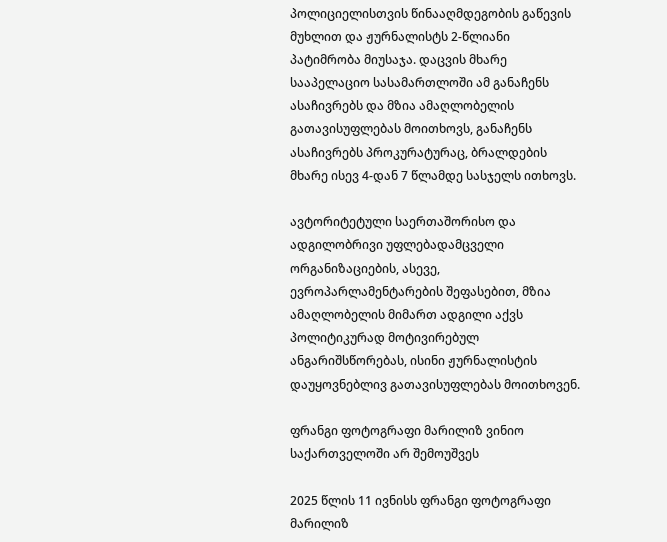პოლიციელისთვის წინააღმდეგობის გაწევის მუხლით და ჟურნალისტს 2-წლიანი პატიმრობა მიუსაჯა. დაცვის მხარე სააპელაციო სასამართლოში ამ განაჩენს ასაჩივრებს და მზია ამაღლობელის გათავისუფლებას მოითხოვს, განაჩენს ასაჩივრებს პროკურატურაც, ბრალდების მხარე ისევ 4-დან 7 წლამდე სასჯელს ითხოვს.

ავტორიტეტული საერთაშორისო და ადგილობრივი უფლებადამცველი ორგანიზაციების, ასევე, ევროპარლამენტარების შეფასებით, მზია ამაღლობელის მიმართ ადგილი აქვს პოლიტიკურად მოტივირებულ ანგარიშსწორებას, ისინი ჟურნალისტის დაუყოვნებლივ გათავისუფლებას მოითხოვენ.

ფრანგი ფოტოგრაფი მარილიზ ვინიო საქართველოში არ შემოუშვეს

2025 წლის 11 ივნისს ფრანგი ფოტოგრაფი მარილიზ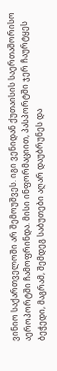ვინიო საქართველოში არ შემოუშვეს. იგი ვენიდან ქუთაისის საერთაშორისო აეროპორტში ჩამოფრინდა. მისი ინფორმაციით, პასპორტში ჯერ ჩაურტყეს ბეჭედი, მაგრამ, შემდეგ საბუთები აღარ დაუბრუნეს და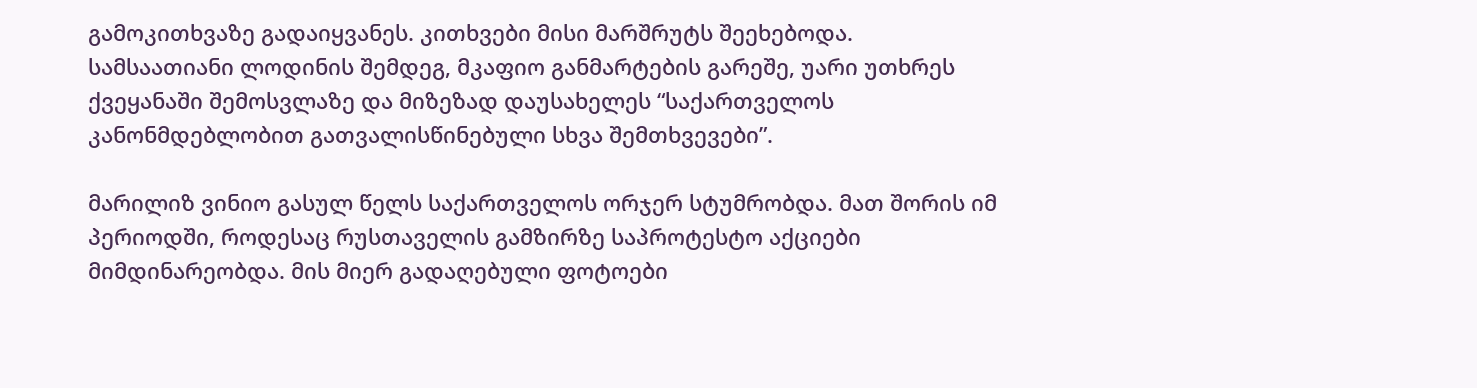გამოკითხვაზე გადაიყვანეს. კითხვები მისი მარშრუტს შეეხებოდა. სამსაათიანი ლოდინის შემდეგ, მკაფიო განმარტების გარეშე, უარი უთხრეს ქვეყანაში შემოსვლაზე და მიზეზად დაუსახელეს “საქართველოს კანონმდებლობით გათვალისწინებული სხვა შემთხვევები”.

მარილიზ ვინიო გასულ წელს საქართველოს ორჯერ სტუმრობდა. მათ შორის იმ პერიოდში, როდესაც რუსთაველის გამზირზე საპროტესტო აქციები მიმდინარეობდა. მის მიერ გადაღებული ფოტოები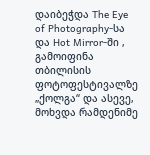დაიბეჭდა The Eye of Photography-სა და Hot Mirror-ში , გამოიფინა თბილისის ფოტოფესტივალზე „ქოლგა“ და ასევე, მოხვდა რამდენიმე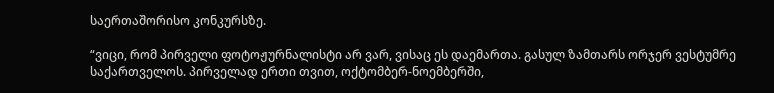საერთაშორისო კონკურსზე.

“ვიცი, რომ პირველი ფოტოჟურნალისტი არ ვარ, ვისაც ეს დაემართა. გასულ ზამთარს ორჯერ ვესტუმრე საქართველოს. პირველად ერთი თვით, ოქტომბერ-ნოემბერში,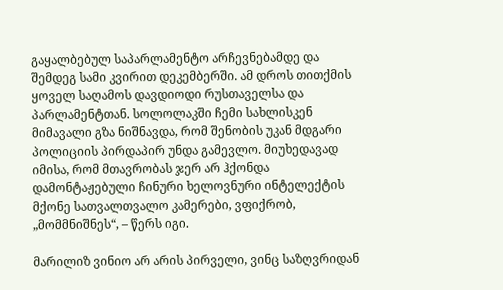გაყალბებულ საპარლამენტო არჩევნებამდე და შემდეგ სამი კვირით დეკემბერში. ამ დროს თითქმის ყოველ საღამოს დავდიოდი რუსთაველსა და პარლამენტთან. სოლოლაკში ჩემი სახლისკენ მიმავალი გზა ნიშნავდა, რომ შენობის უკან მდგარი პოლიციის პირდაპირ უნდა გამევლო. მიუხედავად იმისა, რომ მთავრობას ჯერ არ ჰქონდა დამონტაჟებული ჩინური ხელოვნური ინტელექტის მქონე სათვალთვალო კამერები, ვფიქრობ, „მომმნიშნეს“, – წერს იგი.

მარილიზ ვინიო არ არის პირველი, ვინც საზღვრიდან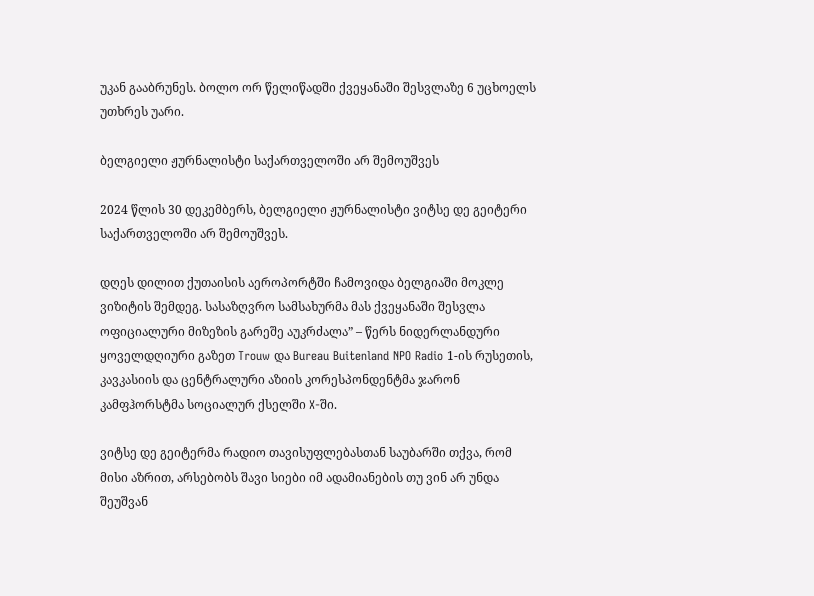უკან გააბრუნეს. ბოლო ორ წელიწადში ქვეყანაში შესვლაზე 6 უცხოელს უთხრეს უარი.

ბელგიელი ჟურნალისტი საქართველოში არ შემოუშვეს

2024 წლის 30 დეკემბერს, ბელგიელი ჟურნალისტი ვიტსე დე გეიტერი საქართველოში არ შემოუშვეს.

დღეს დილით ქუთაისის აეროპორტში ჩამოვიდა ბელგიაში მოკლე ვიზიტის შემდეგ. სასაზღვრო სამსახურმა მას ქვეყანაში შესვლა ოფიციალური მიზეზის გარეშე აუკრძალა” – წერს ნიდერლანდური ყოველდღიური გაზეთ Trouw და Bureau Buitenland NPO Radio 1-ის რუსეთის, კავკასიის და ცენტრალური აზიის კორესპონდენტმა ჯარონ კამფჰორსტმა სოციალურ ქსელში X-ში.

ვიტსე დე გეიტერმა რადიო თავისუფლებასთან საუბარში თქვა, რომ მისი აზრით, არსებობს შავი სიები იმ ადამიანების თუ ვინ არ უნდა შეუშვან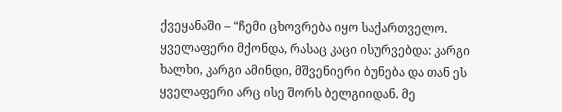ქვეყანაში – “ჩემი ცხოვრება იყო საქართველო. ყველაფერი მქონდა, რასაც კაცი ისურვებდა: კარგი ხალხი, კარგი ამინდი, მშვენიერი ბუნება და თან ეს ყველაფერი არც ისე შორს ბელგიიდან. მე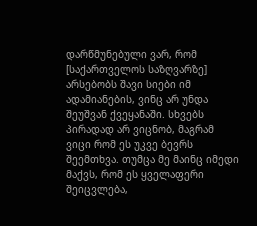დარწმუნებული ვარ, რომ [საქართველოს საზღვარზე] არსებობს შავი სიები იმ ადამიანების, ვინც არ უნდა შეუშვან ქვეყანაში. სხვებს პირადად არ ვიცნობ, მაგრამ ვიცი რომ ეს უკვე ბევრს შეემთხვა. თუმცა მე მაინც იმედი მაქვს, რომ ეს ყველაფერი შეიცვლება,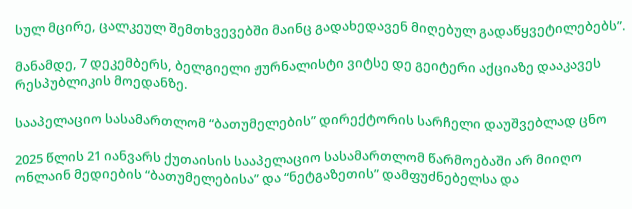სულ მცირე, ცალკეულ შემთხვევებში მაინც გადახედავენ მიღებულ გადაწყვეტილებებს”.

მანამდე, 7 დეკემბერს, ბელგიელი ჟურნალისტი ვიტსე დე გეიტერი აქციაზე დააკავეს რესპუბლიკის მოედანზე.

სააპელაციო სასამართლომ “ბათუმელების” დირექტორის სარჩელი დაუშვებლად ცნო

2025 წლის 21 იანვარს ქუთაისის სააპელაციო სასამართლომ წარმოებაში არ მიიღო ონლაინ მედიების “ბათუმელებისა” და “ნეტგაზეთის” დამფუძნებელსა და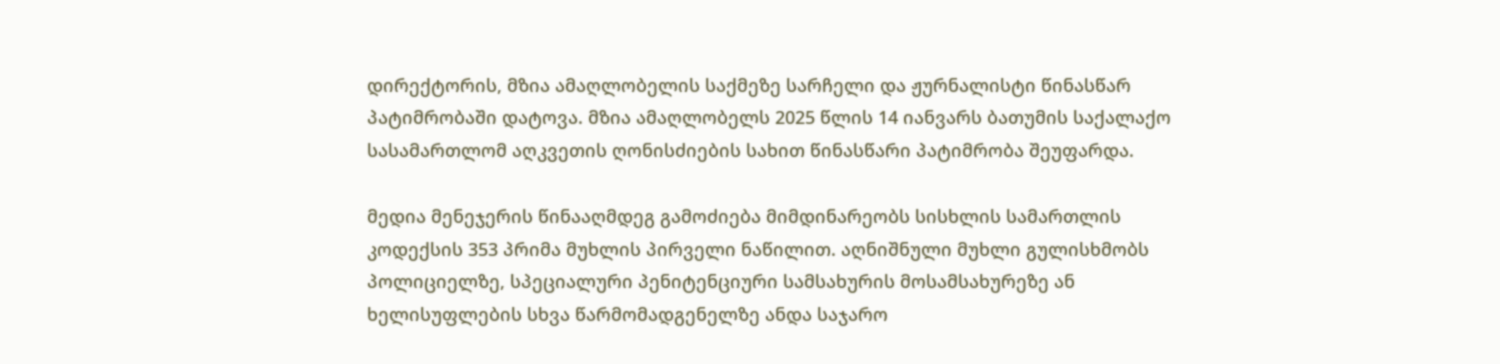დირექტორის, მზია ამაღლობელის საქმეზე სარჩელი და ჟურნალისტი წინასწარ პატიმრობაში დატოვა. მზია ამაღლობელს 2025 წლის 14 იანვარს ბათუმის საქალაქო სასამართლომ აღკვეთის ღონისძიების სახით წინასწარი პატიმრობა შეუფარდა.

მედია მენეჯერის წინააღმდეგ გამოძიება მიმდინარეობს სისხლის სამართლის კოდექსის 353 პრიმა მუხლის პირველი ნაწილით. აღნიშნული მუხლი გულისხმობს პოლიციელზე, სპეციალური პენიტენციური სამსახურის მოსამსახურეზე ან ხელისუფლების სხვა წარმომადგენელზე ანდა საჯარო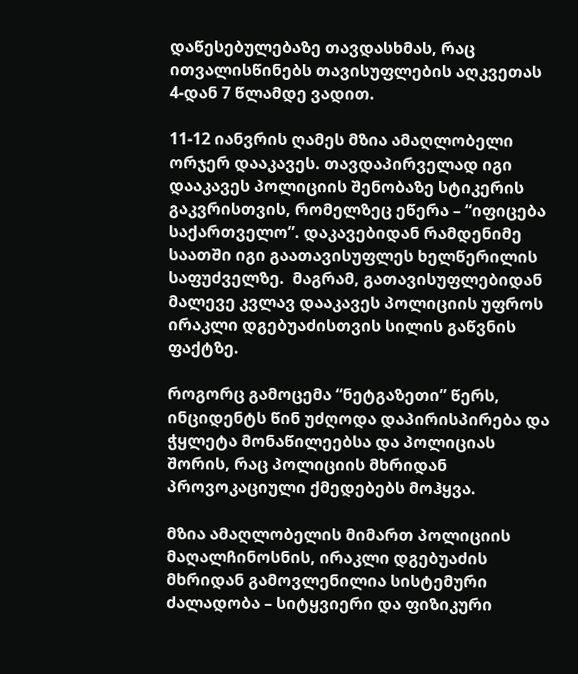დაწესებულებაზე თავდასხმას, რაც ითვალისწინებს თავისუფლების აღკვეთას  4-დან 7 წლამდე ვადით.

11-12 იანვრის ღამეს მზია ამაღლობელი ორჯერ დააკავეს. თავდაპირველად იგი  დააკავეს პოლიციის შენობაზე სტიკერის გაკვრისთვის, რომელზეც ეწერა – “იფიცება საქართველო”. დაკავებიდან რამდენიმე საათში იგი გაათავისუფლეს ხელწერილის საფუძველზე.  მაგრამ, გათავისუფლებიდან მალევე კვლავ დააკავეს პოლიციის უფროს ირაკლი დგებუაძისთვის სილის გაწვნის ფაქტზე.

როგორც გამოცემა “ნეტგაზეთი” წერს, ინციდენტს წინ უძღოდა დაპირისპირება და ჭყლეტა მონაწილეებსა და პოლიციას შორის, რაც პოლიციის მხრიდან პროვოკაციული ქმედებებს მოჰყვა.

მზია ამაღლობელის მიმართ პოლიციის მაღალჩინოსნის, ირაკლი დგებუაძის მხრიდან გამოვლენილია სისტემური ძალადობა – სიტყვიერი და ფიზიკური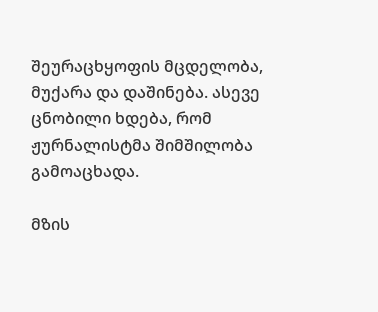შეურაცხყოფის მცდელობა, მუქარა და დაშინება. ასევე ცნობილი ხდება, რომ ჟურნალისტმა შიმშილობა გამოაცხადა.

მზის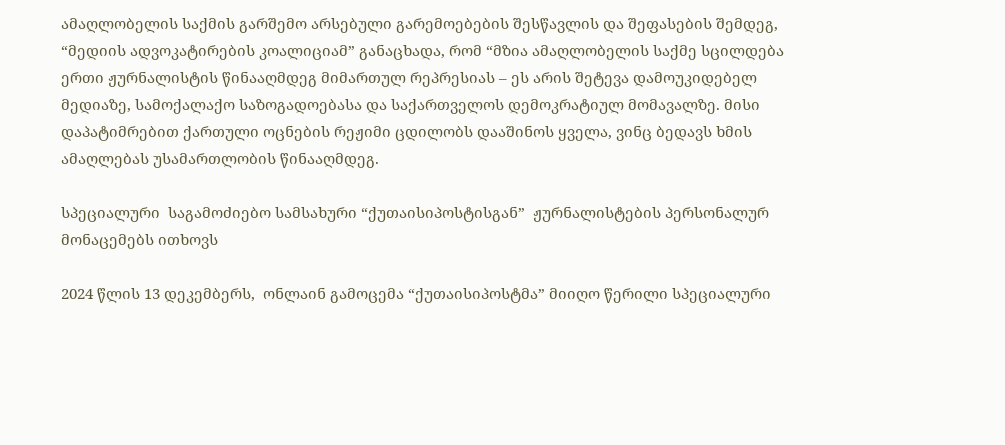ამაღლობელის საქმის გარშემო არსებული გარემოებების შესწავლის და შეფასების შემდეგ, “მედიის ადვოკატირების კოალიციამ” განაცხადა, რომ “მზია ამაღლობელის საქმე სცილდება ერთი ჟურნალისტის წინააღმდეგ მიმართულ რეპრესიას – ეს არის შეტევა დამოუკიდებელ მედიაზე, სამოქალაქო საზოგადოებასა და საქართველოს დემოკრატიულ მომავალზე. მისი დაპატიმრებით ქართული ოცნების რეჟიმი ცდილობს დააშინოს ყველა, ვინც ბედავს ხმის ამაღლებას უსამართლობის წინააღმდეგ.

სპეციალური  საგამოძიებო სამსახური “ქუთაისიპოსტისგან”  ჟურნალისტების პერსონალურ მონაცემებს ითხოვს

2024 წლის 13 დეკემბერს,  ონლაინ გამოცემა “ქუთაისიპოსტმა” მიიღო წერილი სპეციალური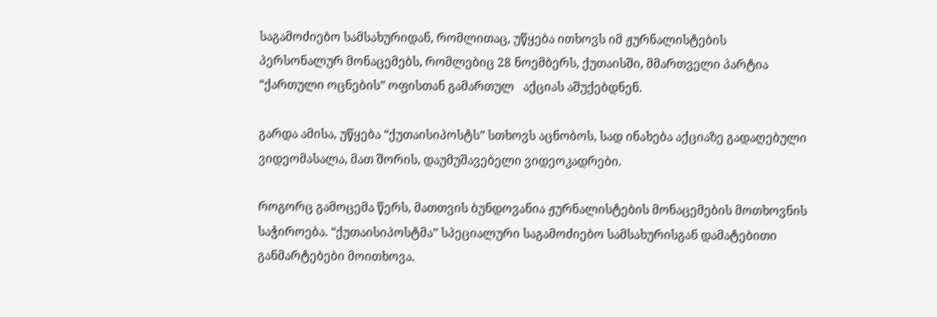საგამოძიებო სამსახურიდან, რომლითაც, უწყება ითხოვს იმ ჟურნალისტების პერსონალურ მონაცემებს, რომლებიც 28 ნოემბერს, ქუთაისში, მმართველი პარტია “ქართული ოცნების” ოფისთან გამართულ   აქციას აშუქებდნენ.

გარდა ამისა, უწყება “ქუთაისიპოსტს” სთხოვს აცნობოს, სად ინახება აქციაზე გადაღებული ვიდეომასალა, მათ შორის, დაუმუშავებელი ვიდეოკადრები.

როგორც გამოცემა წერს, მათთვის ბუნდოვანია ჟურნალისტების მონაცემების მოთხოვნის საჭიროება. “ქუთაისიპოსტმა” სპეციალური საგამოძიებო სამსახურისგან დამატებითი განმარტებები მოითხოვა.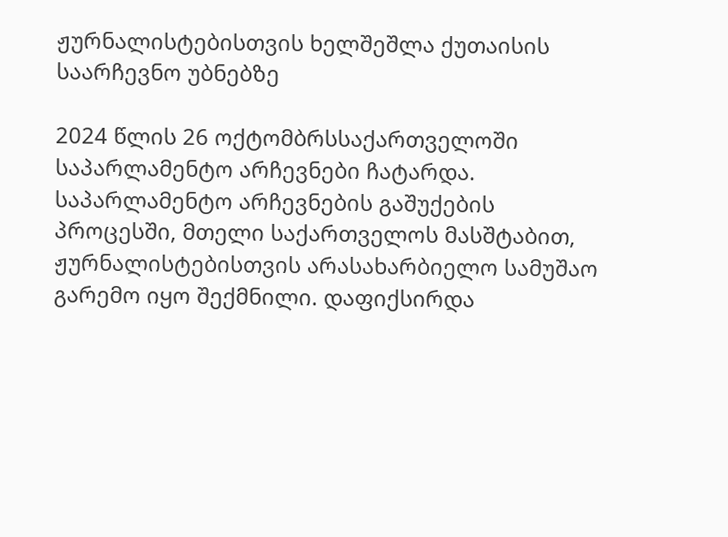ჟურნალისტებისთვის ხელშეშლა ქუთაისის საარჩევნო უბნებზე

2024 წლის 26 ოქტომბრსსაქართველოში  საპარლამენტო არჩევნები ჩატარდა. საპარლამენტო არჩევნების გაშუქების პროცესში, მთელი საქართველოს მასშტაბით, ჟურნალისტებისთვის არასახარბიელო სამუშაო გარემო იყო შექმნილი. დაფიქსირდა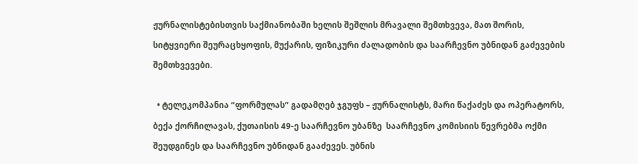ჟურნალისტებისთვის საქმიანობაში ხელის შეშლის მრავალი შემთხვევა, მათ შორის, სიტყვიერი შეურაცხყოფის, მუქარის, ფიზიკური ძალადობის და საარჩევნო უბნიდან გაძევების შემთხვევები.

  • ტელეკომპანია “ფორმულას” გადამღებ ჯგუფს – ჟურნალისტს, მარი წაქაძეს და ოპერატორს, ბექა ქორჩილავას, ქუთაისის 49-ე საარჩევნო უბანზე  საარჩევნო კომისიის წევრებმა ოქმი შეუდგინეს და საარჩევნო უბნიდან გააძევეს. უბნის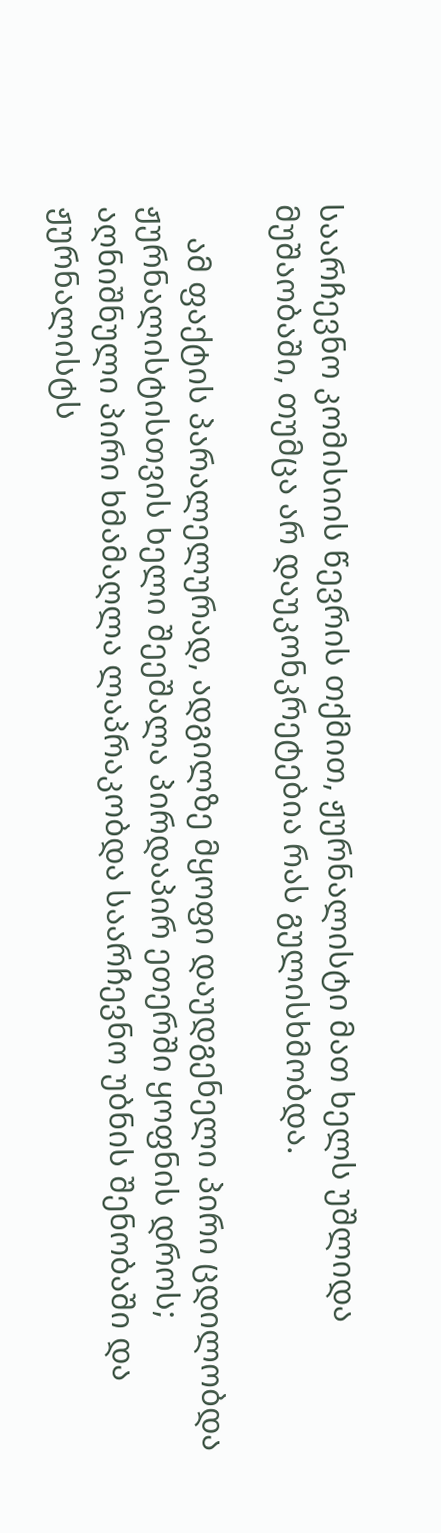საარჩევნო კომისიის წევრის თქმით, ჟურნალისტი მათ ხელს უშლიდა მუშაობაში, თუმცა არ დაუკონკრეტებია რას გულისხმობდა.

    ამ ფაქტის პარალელურად, ადგილზე მყოფი დაუდგენელი პირი ცდილობდა ჟურნალისტისთვის ხელი შეეშალა პირდაპირ ეთერში ყოფნის დროს; აღნიშნული პირი ხმამაღლა ლაპრაკობდა საარჩევნო უბნის შენობაში და ჟურნალისტს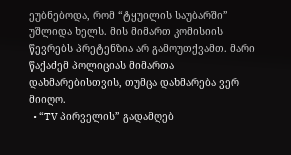ეუბნებოდა, რომ “ტყუილის საუბარში” უშლიდა ხელს. მის მიმართ კომისიის წევრებს პრეტენზია არ გამოუთქვამთ. მარი წაქაძემ პოლიციას მიმართა დახმარებისთვის, თუმცა დახმარება ვერ მიიღო.
  • “TV პირველის” გადამღებ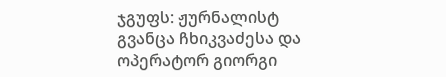ჯგუფს: ჟურნალისტ გვანცა ჩხიკვაძესა და ოპერატორ გიორგი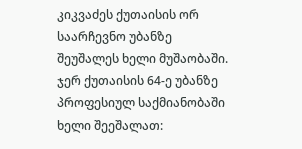კიკვაძეს ქუთაისის ორ საარჩევნო უბანზე შეუშალეს ხელი მუშაობაში. ჯერ ქუთაისის 64-ე უბანზე პროფესიულ საქმიანობაში ხელი შეეშალათ: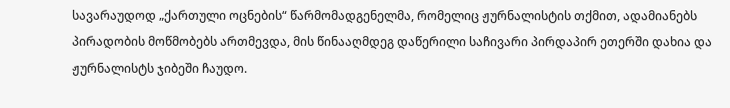სავარაუდოდ „ქართული ოცნების“ წარმომადგენელმა, რომელიც ჟურნალისტის თქმით, ადამიანებს პირადობის მოწმობებს ართმევდა, მის წინააღმდეგ დაწერილი საჩივარი პირდაპირ ეთერში დახია და ჟურნალისტს ჯიბეში ჩაუდო.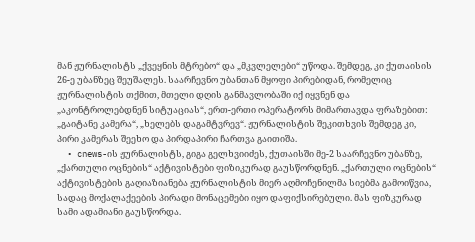მან ჟურნალისტს „ქვეყნის მტრებო“ და „მკვლელები“ უწოდა. შემდეგ, კი ქუთაისის 26-ე უბანზეც შეუშალეს. საარჩევნო უბანთან მყოფი პირებიდან, რომელიც ჟურნალისტის თქმით, მთელი დღის განმავლობაში იქ იყვნენ და „აკონტროლებდნენ სიტუაციას“, ერთ-ერთი ოპერატორს მიმართავდა ფრაზებით: „გაიტანე კამერა“, „ხელებს დაგამტვრევ“. ჟურნალისტის შეკითხვის შემდეგ კი, პირი კამერას შეეხო და პირდაპირი ჩართვა გაითიშა.
  • cnews-ის ჟურნალისტს, გიგა გელხვიიძეს, ქუთაისში მე-2 საარჩევნო უბანზე, „ქართული ოცნების“ აქტივისტები ფიზიკურად გაუსწორდნენ. „ქართული ოცნების“ აქტივისტების გაღიაზიანება ჟურნალისტის მიერ აღმოჩენილმა სიებმა გამოიწვია, სადაც მოქალაქეების პირადი მონაცემები იყო დაფიქსირებული. მას ფიზკურად სამი ადამიანი გაუსწორდა.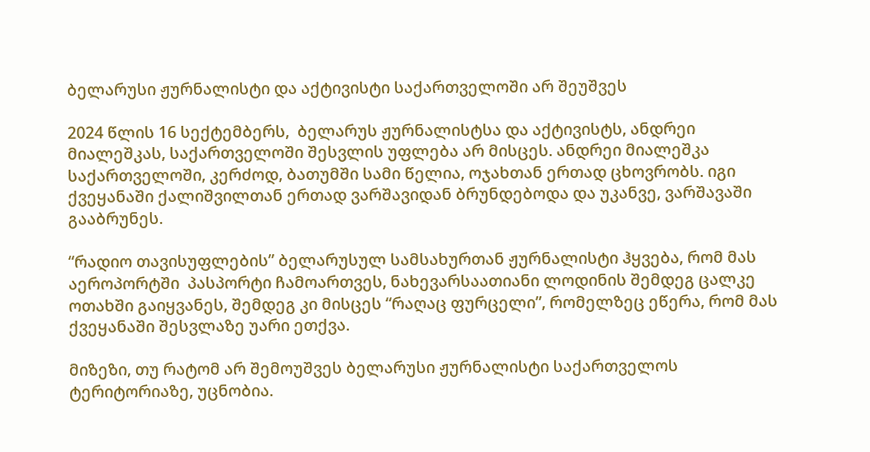ბელარუსი ჟურნალისტი და აქტივისტი საქართველოში არ შეუშვეს

2024 წლის 16 სექტემბერს,  ბელარუს ჟურნალისტსა და აქტივისტს, ანდრეი მიალეშკას, საქართველოში შესვლის უფლება არ მისცეს. ანდრეი მიალეშკა საქართველოში, კერძოდ, ბათუმში სამი წელია, ოჯახთან ერთად ცხოვრობს. იგი ქვეყანაში ქალიშვილთან ერთად ვარშავიდან ბრუნდებოდა და უკანვე, ვარშავაში გააბრუნეს.

“რადიო თავისუფლების” ბელარუსულ სამსახურთან ჟურნალისტი ჰყვება, რომ მას აეროპორტში  პასპორტი ჩამოართვეს, ნახევარსაათიანი ლოდინის შემდეგ ცალკე ოთახში გაიყვანეს, შემდეგ კი მისცეს “რაღაც ფურცელი”, რომელზეც ეწერა, რომ მას ქვეყანაში შესვლაზე უარი ეთქვა.

მიზეზი, თუ რატომ არ შემოუშვეს ბელარუსი ჟურნალისტი საქართველოს ტერიტორიაზე, უცნობია.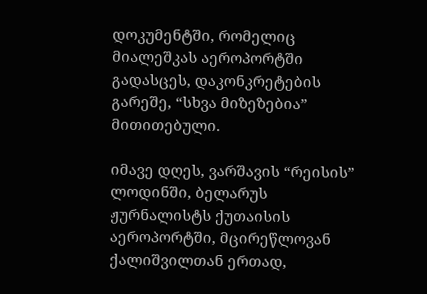დოკუმენტში, რომელიც მიალეშკას აეროპორტში გადასცეს, დაკონკრეტების გარეშე, “სხვა მიზეზებია” მითითებული.

იმავე დღეს, ვარშავის “რეისის” ლოდინში, ბელარუს ჟურნალისტს ქუთაისის აეროპორტში, მცირეწლოვან ქალიშვილთან ერთად,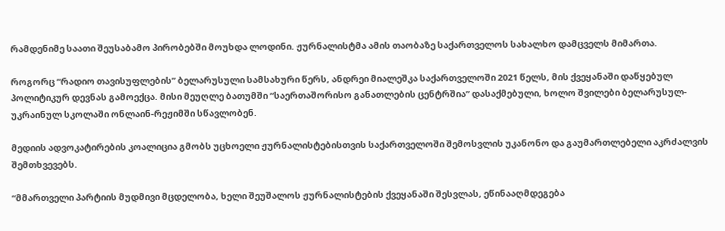რამდენიმე საათი შეუსაბამო პირობებში მოუხდა ლოდინი. ჟურნალისტმა ამის თაობაზე საქართველოს სახალხო დამცველს მიმართა.

როგორც “რადიო თავისუფლების” ბელარუსული სამსახური წერს, ანდრეი მიალეშკა საქართველოში 2021 წელს, მის ქვეყანაში დაწყებულ პოლიტიკურ დევნას გამოექცა. მისი მეუღლე ბათუმში “საერთაშორისო განათლების ცენტრშია” დასაქმებული, ხოლო შვილები ბელარუსულ-უკრაინულ სკოლაში ონლაინ-რეჟიმში სწავლობენ.

მედიის ადვოკატირების კოალიცია გმობს უცხოელი ჟურნალისტებისთვის საქართველოში შემოსვლის უკანონო და გაუმართლებელი აკრძალვის შემთხვევებს.

“მმართველი პარტიის მუდმივი მცდელობა, ხელი შეუშალოს ჟურნალისტების ქვეყანაში შესვლას, ეწინააღმდეგება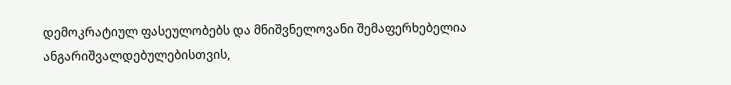დემოკრატიულ ფასეულობებს და მნიშვნელოვანი შემაფერხებელია ანგარიშვალდებულებისთვის,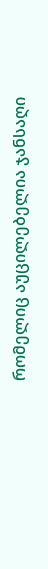რომელიც აუცილებელია ჯანსაღი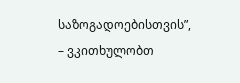საზოგადოებისთვის”, – ვკითხულობთ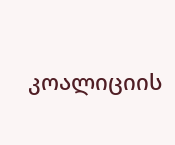კოალიციის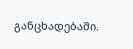განცხადებაში.